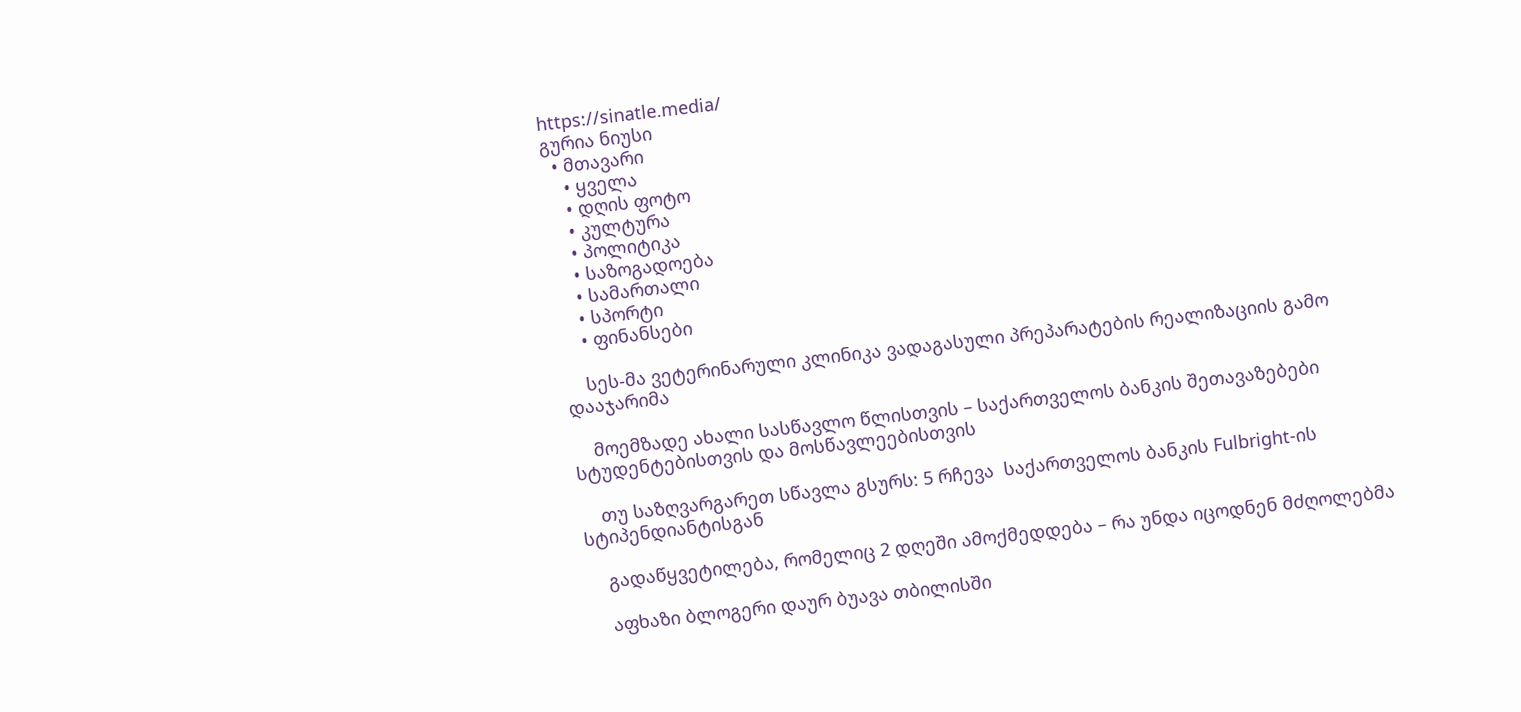https://sinatle.media/
გურია ნიუსი
  • მთავარი
    • ყველა
    • დღის ფოტო
    • კულტურა
    • პოლიტიკა
    • საზოგადოება
    • სამართალი
    • სპორტი
    • ფინანსები

    სეს-მა ვეტერინარული კლინიკა ვადაგასული პრეპარატების რეალიზაციის გამო დააჯარიმა

    მოემზადე ახალი სასწავლო წლისთვის – საქართველოს ბანკის შეთავაზებები სტუდენტებისთვის და მოსწავლეებისთვის

    თუ საზღვარგარეთ სწავლა გსურს: 5 რჩევა  საქართველოს ბანკის Fulbright-ის სტიპენდიანტისგან

    გადაწყვეტილება, რომელიც 2 დღეში ამოქმედდება – რა უნდა იცოდნენ მძღოლებმა

    აფხაზი ბლოგერი დაურ ბუავა თბილისში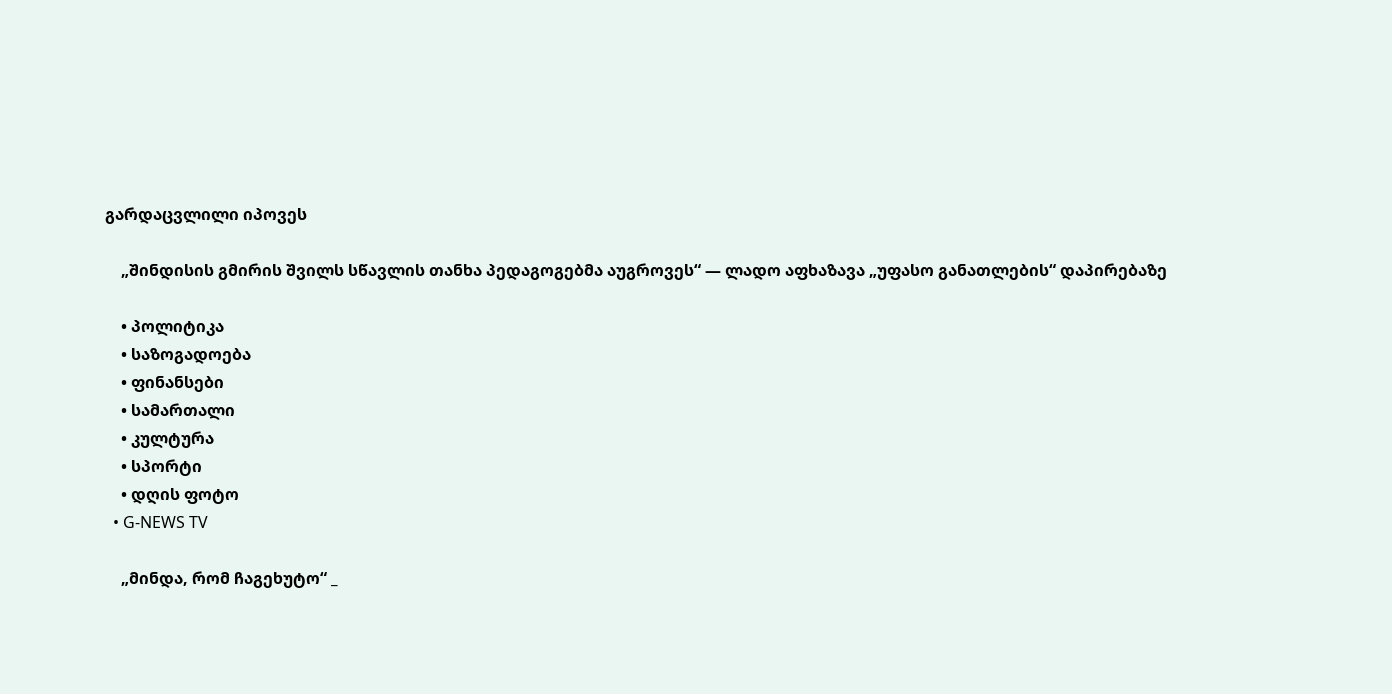გარდაცვლილი იპოვეს

    „შინდისის გმირის შვილს სწავლის თანხა პედაგოგებმა აუგროვეს“ — ლადო აფხაზავა „უფასო განათლების“ დაპირებაზე

    • პოლიტიკა
    • საზოგადოება
    • ფინანსები
    • სამართალი
    • კულტურა
    • სპორტი
    • დღის ფოტო
  • G-NEWS TV

    „მინდა, რომ ჩაგეხუტო“ _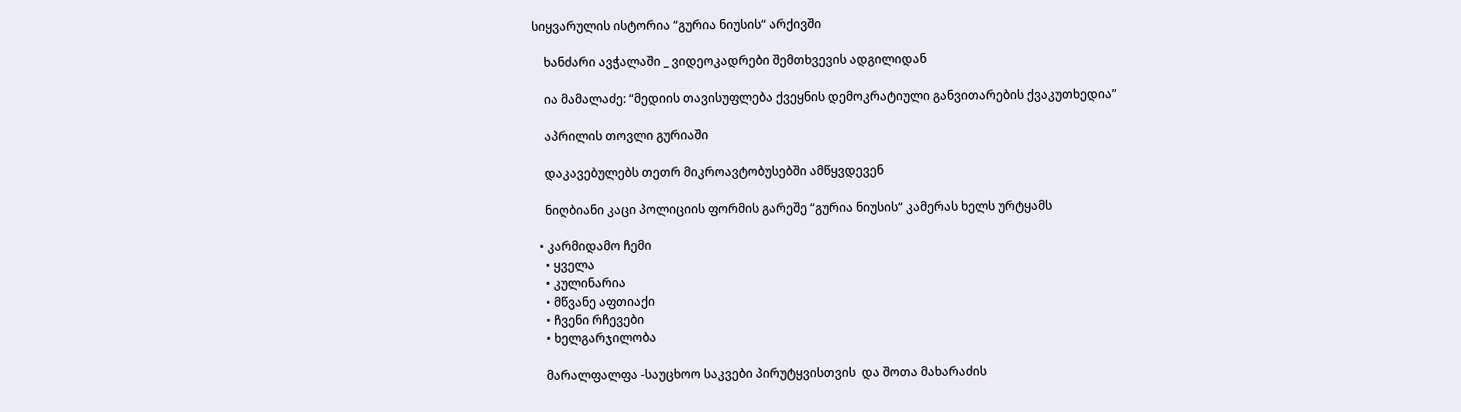სიყვარულის ისტორია “გურია ნიუსის“ არქივში

    ხანძარი ავჭალაში _ ვიდეოკადრები შემთხვევის ადგილიდან

    ია მამალაძე: “მედიის თავისუფლება ქვეყნის დემოკრატიული განვითარების ქვაკუთხედია”

    აპრილის თოვლი გურიაში

    დაკავებულებს თეთრ მიკროავტობუსებში ამწყვდევენ

    ნიღბიანი კაცი პოლიციის ფორმის გარეშე “გურია ნიუსის“ კამერას ხელს ურტყამს

  • კარმიდამო ჩემი
    • ყველა
    • კულინარია
    • მწვანე აფთიაქი
    • ჩვენი რჩევები
    • ხელგარჯილობა

    მარალფალფა -საუცხოო საკვები პირუტყვისთვის  და შოთა მახარაძის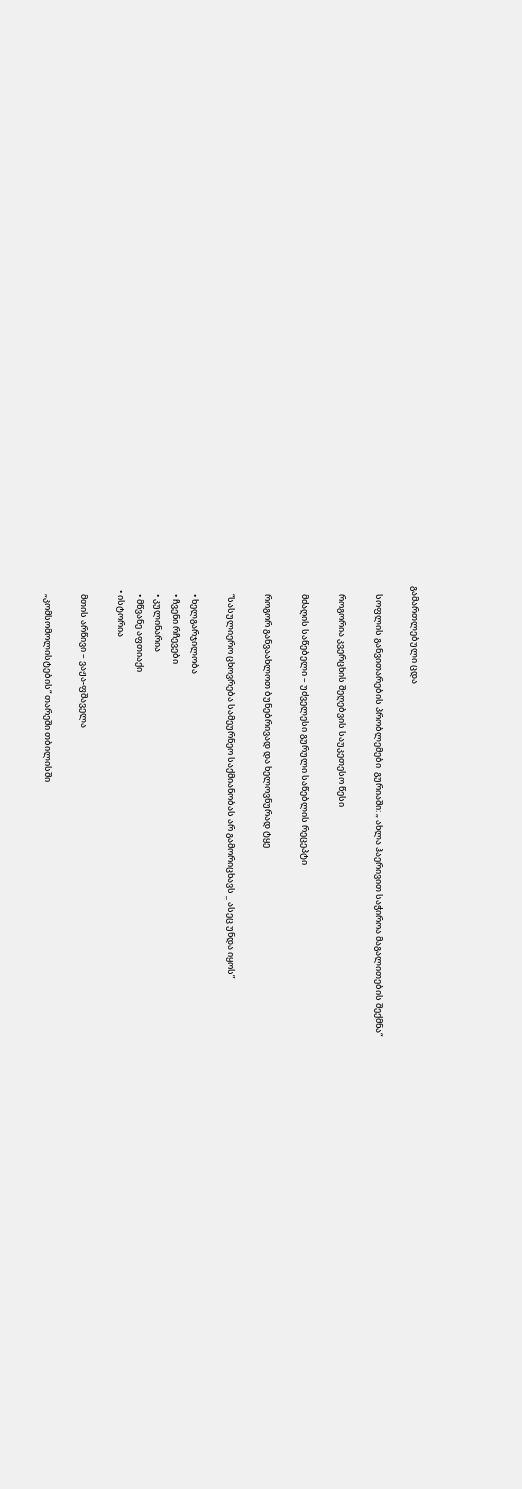გამართლებული ცდა

    სოფლის განვითარების პრობლემები  გურიაში: „ ახლა ჰაერივით საჭიროა მაგალითების შექმნა“

    როგორია კვერცხის შეღებვის საუკეთესო წესი

    მძაღის საწებელი – უძველესი გურული საწებლის რეცეპტი

    როგორ განვაახლოთ ბუნებრივად და ხელოვნურად ტყე

    “სასულიერო ცხოვრება სამეურნეო საქმიანობას არ გამორიცხავს _ ასეც უნდა იყოს”

    • ხელგარჯილობა
    • ჩვენი რჩევები
    • კულინარია
    • მწვანე აფთიაქი
  • ისტორია

    მთის არწივი – ვაჟა-ფშაველა

    „კომსომოლისტების“ თარეში თბილისში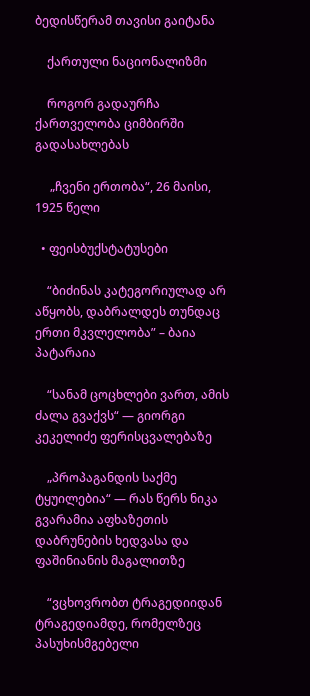ბედისწერამ თავისი გაიტანა

    ქართული ნაციონალიზმი

    როგორ გადაურჩა ქართველობა ციმბირში გადასახლებას

     „ჩვენი ერთობა“, 26 მაისი, 1925 წელი

  • ფეისბუქსტატუსები

    “ბიძინას კატეგორიულად არ აწყობს, დაბრალდეს თუნდაც ერთი მკვლელობა” – ბაია პატარაია

    “სანამ ცოცხლები ვართ, ამის ძალა გვაქვს“ — გიორგი კეკელიძე ფერისცვალებაზე

    „პროპაგანდის საქმე ტყუილებია“ — რას წერს ნიკა გვარამია აფხაზეთის დაბრუნების ხედვასა და ფაშინიანის მაგალითზე

    “ვცხოვრობთ ტრაგედიიდან ტრაგედიამდე, რომელზეც პასუხისმგებელი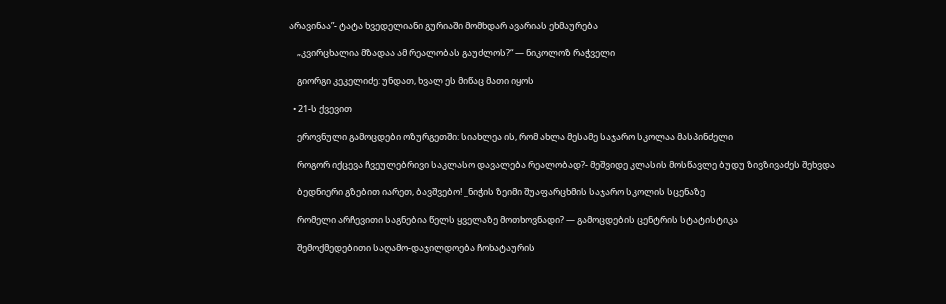არავინაა”- ტატა ხვედელიანი გურიაში მომხდარ ავარიას ეხმაურება

    „კვირცხალია მზადაა ამ რეალობას გაუძლოს?“ — ნიკოლოზ რაჭველი

    გიორგი კეკელიძე: უნდათ, ხვალ ეს მიწაც მათი იყოს

  • 21-ს ქვევით

    ეროვნული გამოცდები ოზურგეთში: სიახლეა ის, რომ ახლა მესამე საჯარო სკოლაა მასპინძელი

    როგორ იქცევა ჩვეულებრივი საკლასო დავალება რეალობად?- მეშვიდე კლასის მოსწავლე ბუდუ ზივზივაძეს შეხვდა

    ბედნიერი გზებით იარეთ, ბავშვებო! _ნიჭის ზეიმი შუაფარცხმის საჯარო სკოლის სცენაზე

    რომელი არჩევითი საგნებია წელს ყველაზე მოთხოვნადი? — გამოცდების ცენტრის სტატისტიკა

    შემოქმედებითი საღამო-დაჯილდოება ჩოხატაურის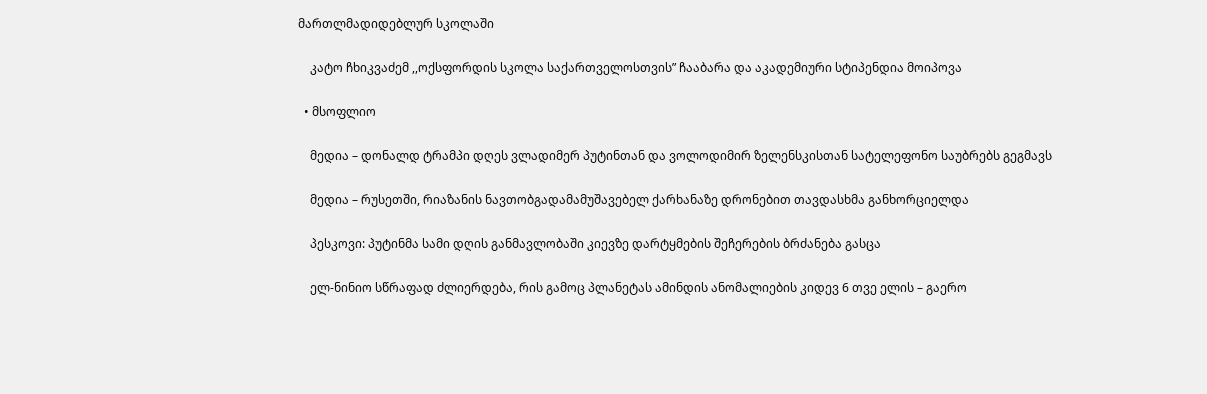მართლმადიდებლურ სკოლაში

    კატო ჩხიკვაძემ ,,ოქსფორდის სკოლა საქართველოსთვის” ჩააბარა და აკადემიური სტიპენდია მოიპოვა

  • მსოფლიო

    მედია – დონალდ ტრამპი დღეს ვლადიმერ პუტინთან და ვოლოდიმირ ზელენსკისთან სატელეფონო საუბრებს გეგმავს

    მედია – რუსეთში, რიაზანის ნავთობგადამამუშავებელ ქარხანაზე დრონებით თავდასხმა განხორციელდა

    პესკოვი: პუტინმა სამი დღის განმავლობაში კიევზე დარტყმების შეჩერების ბრძანება გასცა

    ელ-ნინიო სწრაფად ძლიერდება, რის გამოც პლანეტას ამინდის ანომალიების კიდევ 6 თვე ელის – გაერო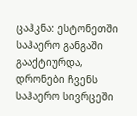ცაჰკნა: ესტონეთში საჰაერო განგაში გააქტიურდა, დრონები ჩვენს საჰაერო სივრცეში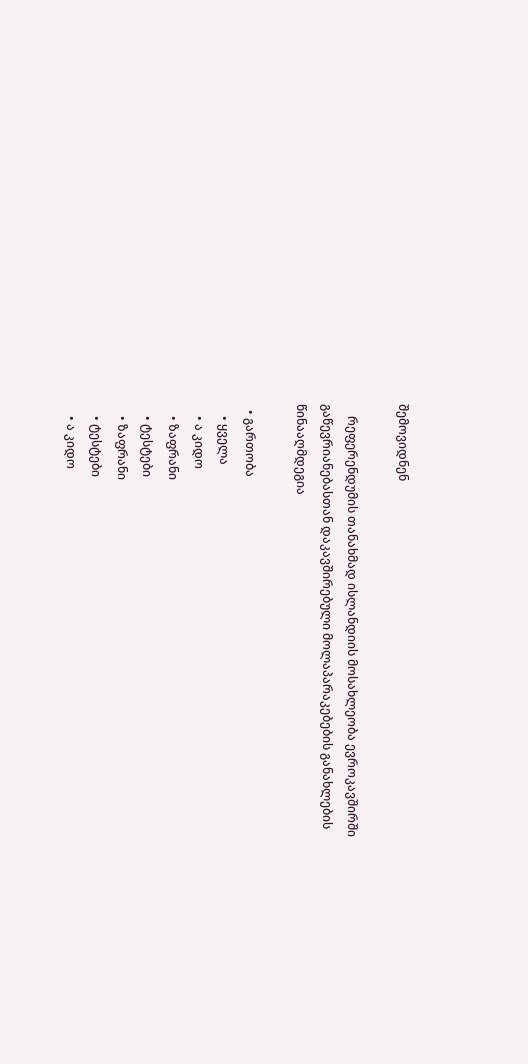შემოვიდნენ

    რეფერენდუმის თანახმად ისლანდიის მოსახლეობა ევროკავშირში გაწევრიანებასთან დაკავშირებული მოლაპარაკებების განახლების წინააღმდეგია

  • გართობა
    • ყველა
    • ა კიდო
    • ზაფრანი
    • ტესტები
    • ზაფრანი
    • ტესტები
    • ა კიდო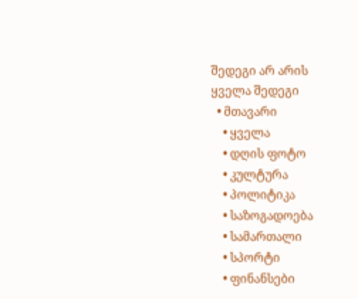შედეგი არ არის
ყველა შედეგი
  • მთავარი
    • ყველა
    • დღის ფოტო
    • კულტურა
    • პოლიტიკა
    • საზოგადოება
    • სამართალი
    • სპორტი
    • ფინანსები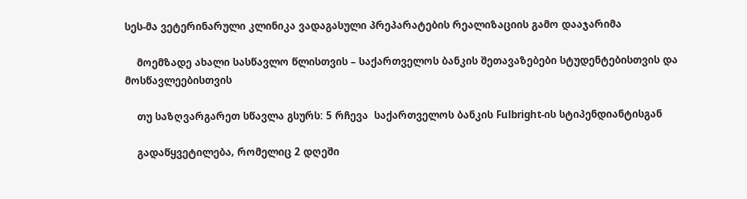სეს-მა ვეტერინარული კლინიკა ვადაგასული პრეპარატების რეალიზაციის გამო დააჯარიმა

    მოემზადე ახალი სასწავლო წლისთვის – საქართველოს ბანკის შეთავაზებები სტუდენტებისთვის და მოსწავლეებისთვის

    თუ საზღვარგარეთ სწავლა გსურს: 5 რჩევა  საქართველოს ბანკის Fulbright-ის სტიპენდიანტისგან

    გადაწყვეტილება, რომელიც 2 დღეში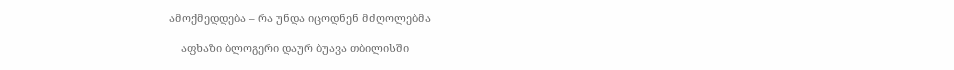ამოქმედდება – რა უნდა იცოდნენ მძღოლებმა

    აფხაზი ბლოგერი დაურ ბუავა თბილისში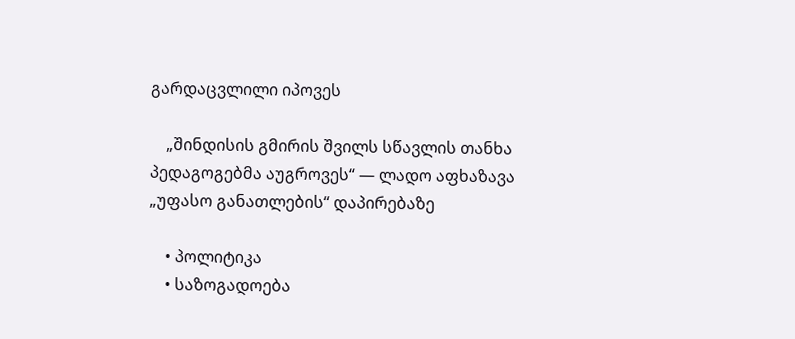გარდაცვლილი იპოვეს

    „შინდისის გმირის შვილს სწავლის თანხა პედაგოგებმა აუგროვეს“ — ლადო აფხაზავა „უფასო განათლების“ დაპირებაზე

    • პოლიტიკა
    • საზოგადოება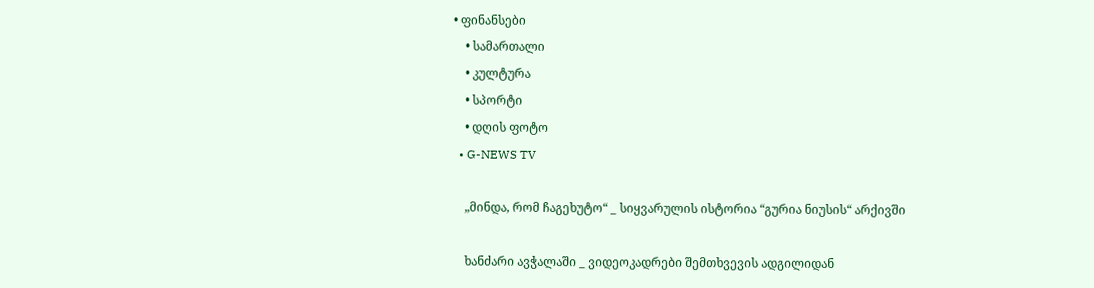• ფინანსები
    • სამართალი
    • კულტურა
    • სპორტი
    • დღის ფოტო
  • G-NEWS TV

    „მინდა, რომ ჩაგეხუტო“ _ სიყვარულის ისტორია “გურია ნიუსის“ არქივში

    ხანძარი ავჭალაში _ ვიდეოკადრები შემთხვევის ადგილიდან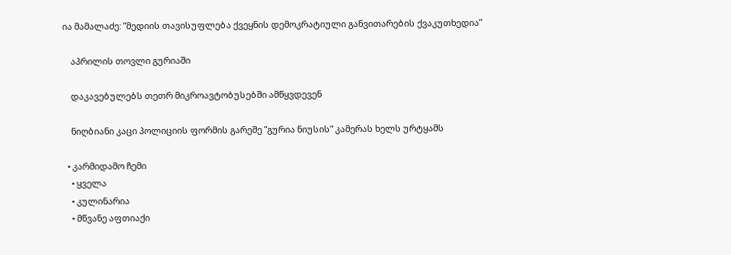ია მამალაძე: “მედიის თავისუფლება ქვეყნის დემოკრატიული განვითარების ქვაკუთხედია”

    აპრილის თოვლი გურიაში

    დაკავებულებს თეთრ მიკროავტობუსებში ამწყვდევენ

    ნიღბიანი კაცი პოლიციის ფორმის გარეშე “გურია ნიუსის“ კამერას ხელს ურტყამს

  • კარმიდამო ჩემი
    • ყველა
    • კულინარია
    • მწვანე აფთიაქი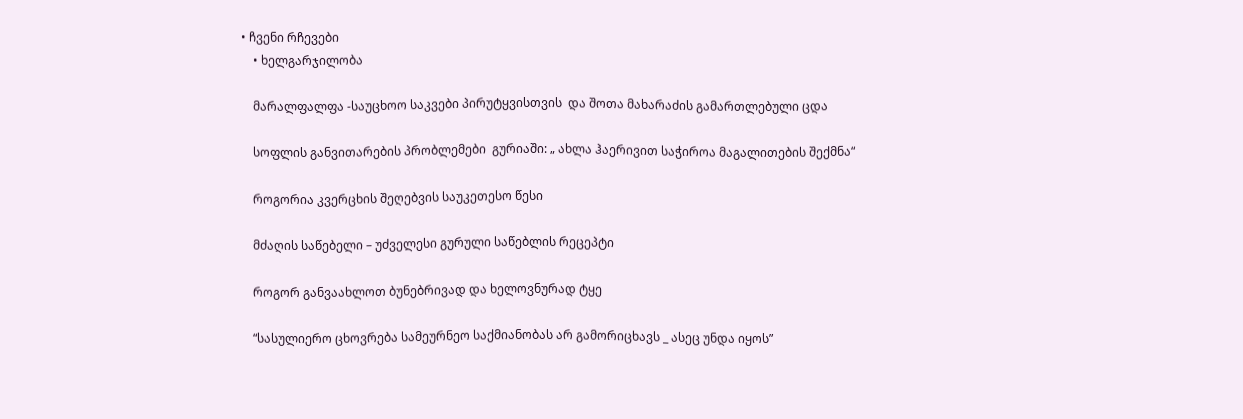• ჩვენი რჩევები
    • ხელგარჯილობა

    მარალფალფა -საუცხოო საკვები პირუტყვისთვის  და შოთა მახარაძის გამართლებული ცდა

    სოფლის განვითარების პრობლემები  გურიაში: „ ახლა ჰაერივით საჭიროა მაგალითების შექმნა“

    როგორია კვერცხის შეღებვის საუკეთესო წესი

    მძაღის საწებელი – უძველესი გურული საწებლის რეცეპტი

    როგორ განვაახლოთ ბუნებრივად და ხელოვნურად ტყე

    “სასულიერო ცხოვრება სამეურნეო საქმიანობას არ გამორიცხავს _ ასეც უნდა იყოს”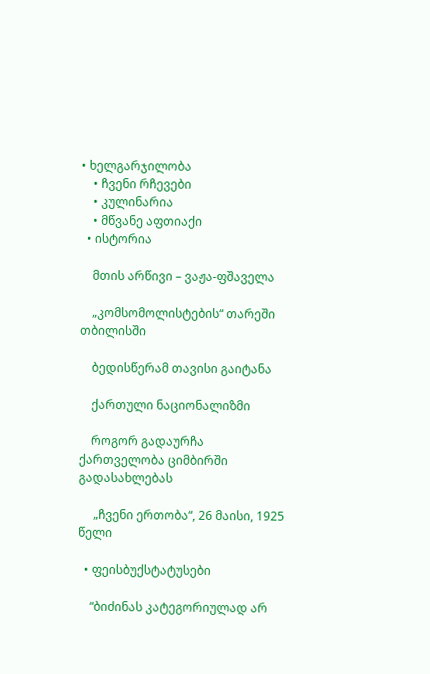• ხელგარჯილობა
    • ჩვენი რჩევები
    • კულინარია
    • მწვანე აფთიაქი
  • ისტორია

    მთის არწივი – ვაჟა-ფშაველა

    „კომსომოლისტების“ თარეში თბილისში

    ბედისწერამ თავისი გაიტანა

    ქართული ნაციონალიზმი

    როგორ გადაურჩა ქართველობა ციმბირში გადასახლებას

     „ჩვენი ერთობა“, 26 მაისი, 1925 წელი

  • ფეისბუქსტატუსები

    “ბიძინას კატეგორიულად არ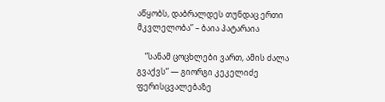აწყობს, დაბრალდეს თუნდაც ერთი მკვლელობა” – ბაია პატარაია

    “სანამ ცოცხლები ვართ, ამის ძალა გვაქვს“ — გიორგი კეკელიძე ფერისცვალებაზე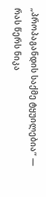„პროპაგანდის საქმე ტყუილებია“ — რას წერს ნიკა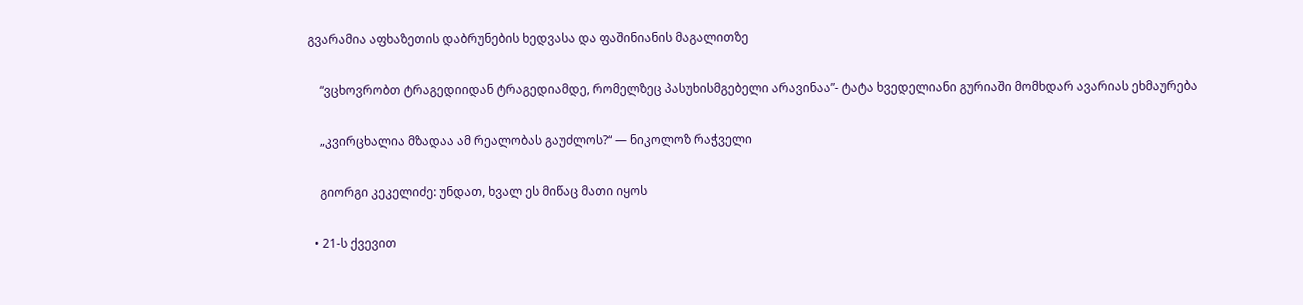გვარამია აფხაზეთის დაბრუნების ხედვასა და ფაშინიანის მაგალითზე

    “ვცხოვრობთ ტრაგედიიდან ტრაგედიამდე, რომელზეც პასუხისმგებელი არავინაა”- ტატა ხვედელიანი გურიაში მომხდარ ავარიას ეხმაურება

    „კვირცხალია მზადაა ამ რეალობას გაუძლოს?“ — ნიკოლოზ რაჭველი

    გიორგი კეკელიძე: უნდათ, ხვალ ეს მიწაც მათი იყოს

  • 21-ს ქვევით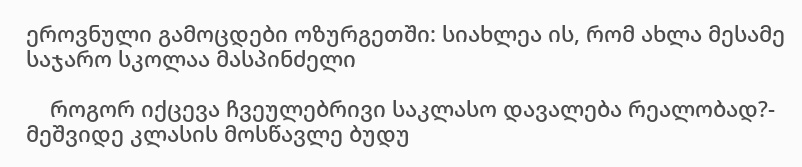ეროვნული გამოცდები ოზურგეთში: სიახლეა ის, რომ ახლა მესამე საჯარო სკოლაა მასპინძელი

    როგორ იქცევა ჩვეულებრივი საკლასო დავალება რეალობად?- მეშვიდე კლასის მოსწავლე ბუდუ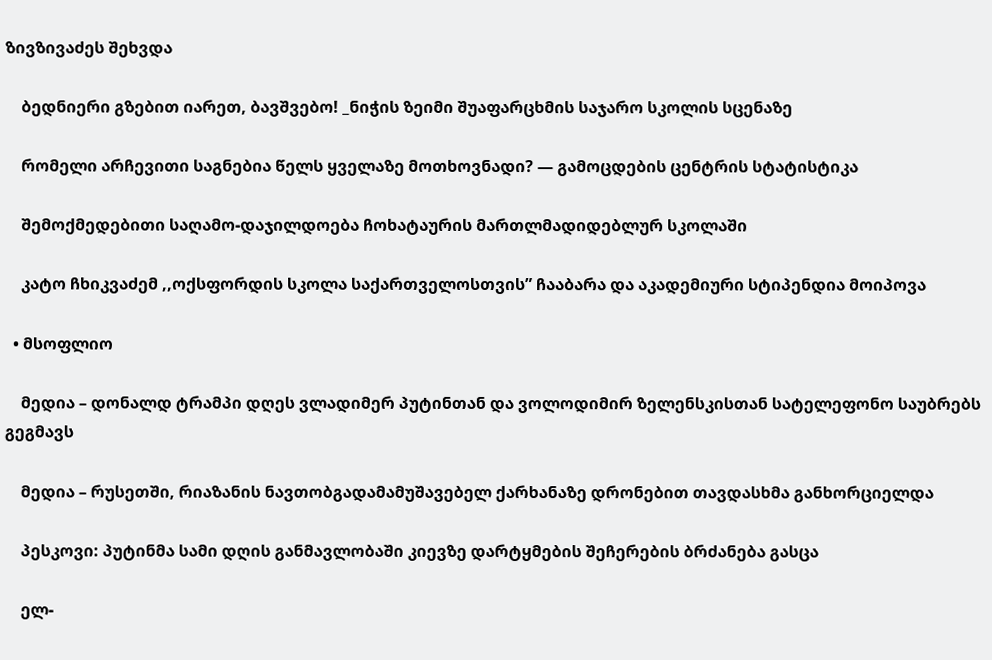ზივზივაძეს შეხვდა

    ბედნიერი გზებით იარეთ, ბავშვებო! _ნიჭის ზეიმი შუაფარცხმის საჯარო სკოლის სცენაზე

    რომელი არჩევითი საგნებია წელს ყველაზე მოთხოვნადი? — გამოცდების ცენტრის სტატისტიკა

    შემოქმედებითი საღამო-დაჯილდოება ჩოხატაურის მართლმადიდებლურ სკოლაში

    კატო ჩხიკვაძემ ,,ოქსფორდის სკოლა საქართველოსთვის” ჩააბარა და აკადემიური სტიპენდია მოიპოვა

  • მსოფლიო

    მედია – დონალდ ტრამპი დღეს ვლადიმერ პუტინთან და ვოლოდიმირ ზელენსკისთან სატელეფონო საუბრებს გეგმავს

    მედია – რუსეთში, რიაზანის ნავთობგადამამუშავებელ ქარხანაზე დრონებით თავდასხმა განხორციელდა

    პესკოვი: პუტინმა სამი დღის განმავლობაში კიევზე დარტყმების შეჩერების ბრძანება გასცა

    ელ-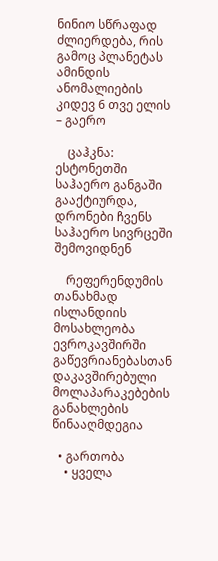ნინიო სწრაფად ძლიერდება, რის გამოც პლანეტას ამინდის ანომალიების კიდევ 6 თვე ელის – გაერო

    ცაჰკნა: ესტონეთში საჰაერო განგაში გააქტიურდა, დრონები ჩვენს საჰაერო სივრცეში შემოვიდნენ

    რეფერენდუმის თანახმად ისლანდიის მოსახლეობა ევროკავშირში გაწევრიანებასთან დაკავშირებული მოლაპარაკებების განახლების წინააღმდეგია

  • გართობა
    • ყველა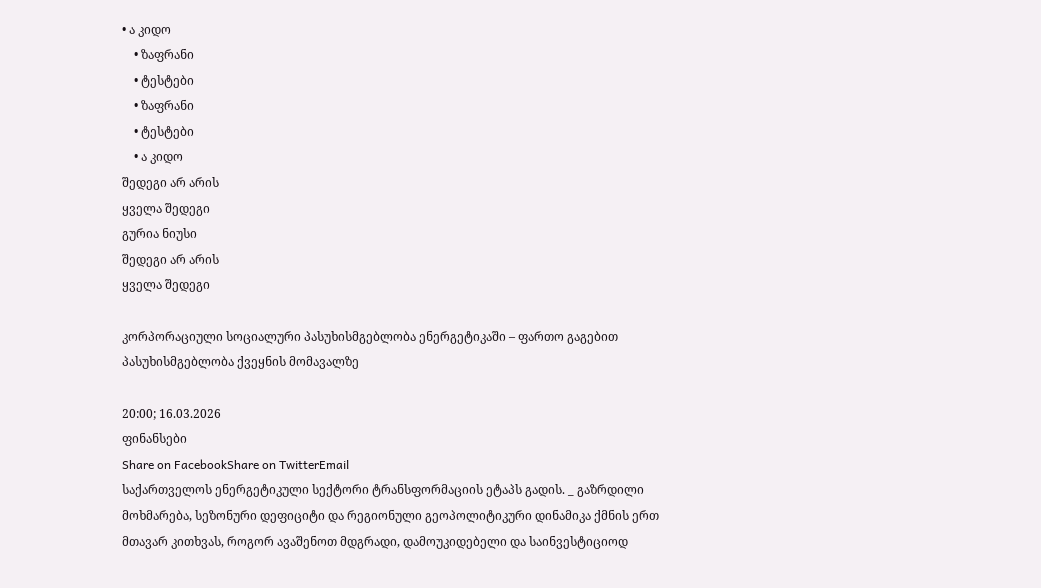• ა კიდო
    • ზაფრანი
    • ტესტები
    • ზაფრანი
    • ტესტები
    • ა კიდო
შედეგი არ არის
ყველა შედეგი
გურია ნიუსი
შედეგი არ არის
ყველა შედეგი

კორპორაციული სოციალური პასუხისმგებლობა ენერგეტიკაში – ფართო გაგებით პასუხისმგებლობა ქვეყნის მომავალზე

20:00; 16.03.2026
ფინანსები
Share on FacebookShare on TwitterEmail
საქართველოს ენერგეტიკული სექტორი ტრანსფორმაციის ეტაპს გადის. _ გაზრდილი მოხმარება, სეზონური დეფიციტი და რეგიონული გეოპოლიტიკური დინამიკა ქმნის ერთ მთავარ კითხვას, როგორ ავაშენოთ მდგრადი, დამოუკიდებელი და საინვესტიციოდ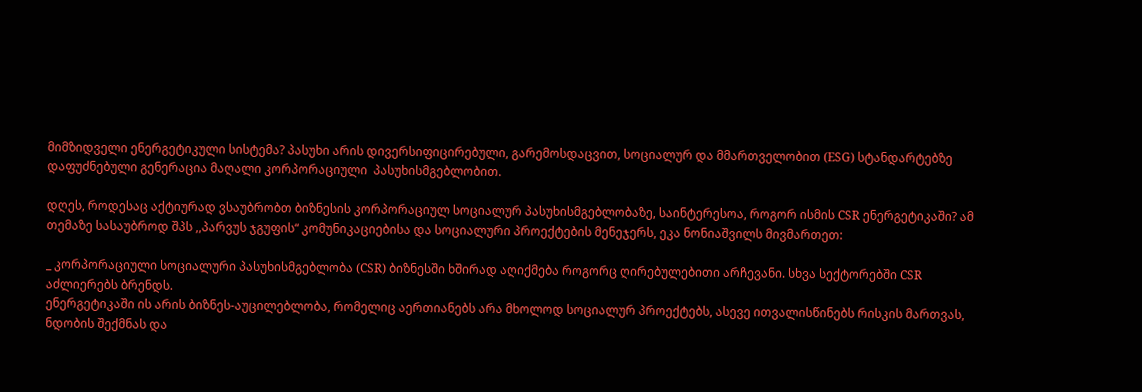მიმზიდველი ენერგეტიკული სისტემა? პასუხი არის დივერსიფიცირებული, გარემოსდაცვით, სოციალურ და მმართველობით (ESG) სტანდარტებზე დაფუძნებული გენერაცია მაღალი კორპორაციული  პასუხისმგებლობით.

დღეს, როდესაც აქტიურად ვსაუბრობთ ბიზნესის კორპორაციულ სოციალურ პასუხისმგებლობაზე, საინტერესოა, როგორ ისმის CSR ენერგეტიკაში? ამ თემაზე სასაუბროდ შპს ,,პარვუს ჯგუფის“ კომუნიკაციებისა და სოციალური პროექტების მენეჯერს, ეკა ნონიაშვილს მივმართეთ:

_ კორპორაციული სოციალური პასუხისმგებლობა (CSR) ბიზნესში ხშირად აღიქმება როგორც ღირებულებითი არჩევანი. სხვა სექტორებში CSR აძლიერებს ბრენდს.
ენერგეტიკაში ის არის ბიზნეს-აუცილებლობა, რომელიც აერთიანებს არა მხოლოდ სოციალურ პროექტებს, ასევე ითვალისწინებს რისკის მართვას, ნდობის შექმნას და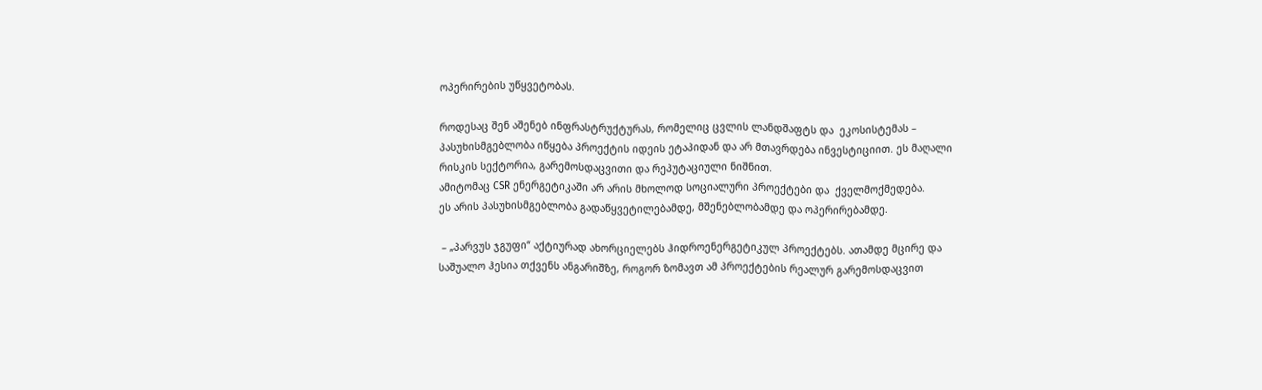ოპერირების უწყვეტობას.

როდესაც შენ აშენებ ინფრასტრუქტურას, რომელიც ცვლის ლანდშაფტს და  ეკოსისტემას – პასუხისმგებლობა იწყება პროექტის იდეის ეტაპიდან და არ მთავრდება ინვესტიციით. ეს მაღალი რისკის სექტორია, გარემოსდაცვითი და რეპუტაციული ნიშნით.
ამიტომაც CSR ენერგეტიკაში არ არის მხოლოდ სოციალური პროექტები და  ქველმოქმედება.
ეს არის პასუხისმგებლობა გადაწყვეტილებამდე, მშენებლობამდე და ოპერირებამდე.

 – „პარვუს ჯგუფი“ აქტიურად ახორციელებს ჰიდროენერგეტიკულ პროექტებს. ათამდე მცირე და საშუალო ჰესია თქვენს ანგარიშზე, როგორ ზომავთ ამ პროექტების რეალურ გარემოსდაცვით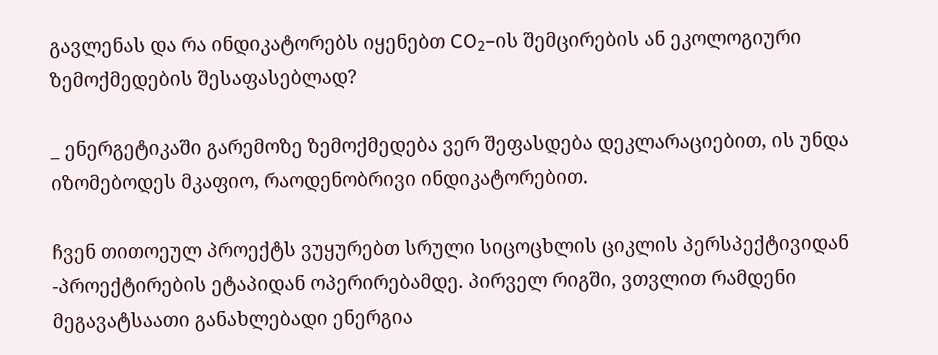გავლენას და რა ინდიკატორებს იყენებთ CO₂–ის შემცირების ან ეკოლოგიური ზემოქმედების შესაფასებლად?

_ ენერგეტიკაში გარემოზე ზემოქმედება ვერ შეფასდება დეკლარაციებით, ის უნდა იზომებოდეს მკაფიო, რაოდენობრივი ინდიკატორებით.

ჩვენ თითოეულ პროექტს ვუყურებთ სრული სიცოცხლის ციკლის პერსპექტივიდან -პროექტირების ეტაპიდან ოპერირებამდე. პირველ რიგში, ვთვლით რამდენი მეგავატსაათი განახლებადი ენერგია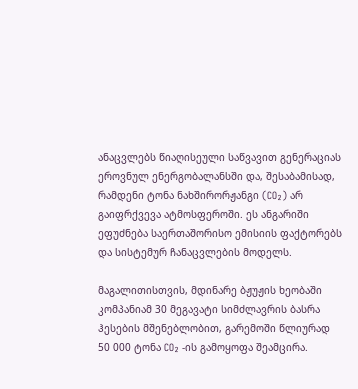ანაცვლებს წიაღისეული საწვავით გენერაციას ეროვნულ ენერგობალანსში და, შესაბამისად, რამდენი ტონა ნახშირორჟანგი (CO₂) არ გაიფრქვევა ატმოსფეროში. ეს ანგარიში ეფუძნება საერთაშორისო ემისიის ფაქტორებს და სისტემურ ჩანაცვლების მოდელს.

მაგალითისთვის, მდინარე ბჟუჟის ხეობაში კომპანიამ 30 მეგავატი სიმძლავრის ბასრა ჰესების მშენებლობით, გარემოში წლიურად 50 000 ტონა CO₂ -ის გამოყოფა შეამცირა.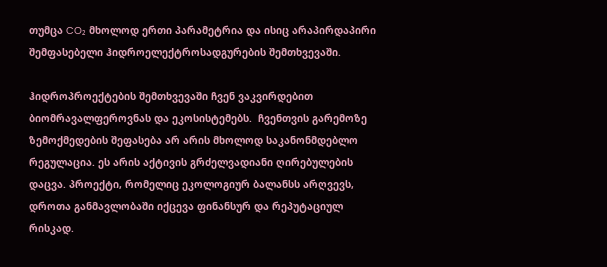თუმცა CO₂ მხოლოდ ერთი პარამეტრია და ისიც არაპირდაპირი შემფასებელი ჰიდროელექტროსადგურების შემთხვევაში.

ჰიდროპროექტების შემთხვევაში ჩვენ ვაკვირდებით ბიომრავალფეროვნას და ეკოსისტემებს.  ჩვენთვის გარემოზე ზემოქმედების შეფასება არ არის მხოლოდ საკანონმდებლო რეგულაცია. ეს არის აქტივის გრძელვადიანი ღირებულების დაცვა. პროექტი, რომელიც ეკოლოგიურ ბალანსს არღვევს, დროთა განმავლობაში იქცევა ფინანსურ და რეპუტაციულ რისკად.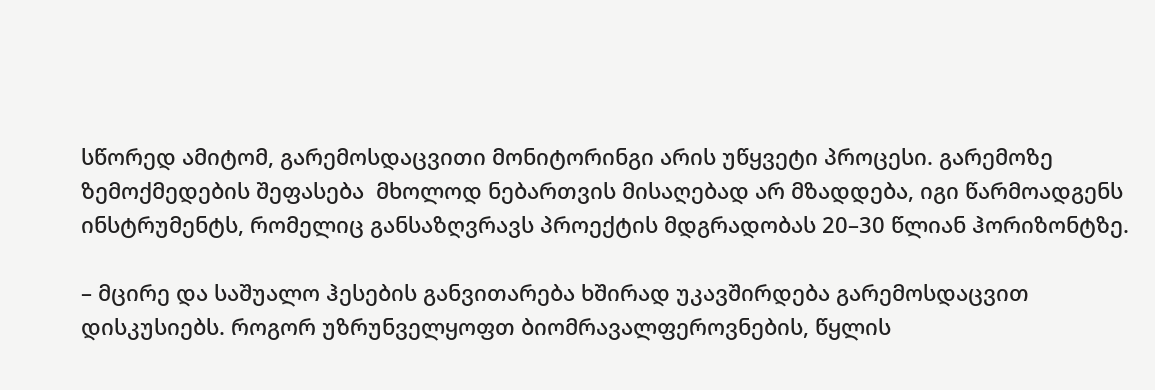სწორედ ამიტომ, გარემოსდაცვითი მონიტორინგი არის უწყვეტი პროცესი. გარემოზე ზემოქმედების შეფასება  მხოლოდ ნებართვის მისაღებად არ მზადდება, იგი წარმოადგენს ინსტრუმენტს, რომელიც განსაზღვრავს პროექტის მდგრადობას 20–30 წლიან ჰორიზონტზე.

– მცირე და საშუალო ჰესების განვითარება ხშირად უკავშირდება გარემოსდაცვით დისკუსიებს. როგორ უზრუნველყოფთ ბიომრავალფეროვნების, წყლის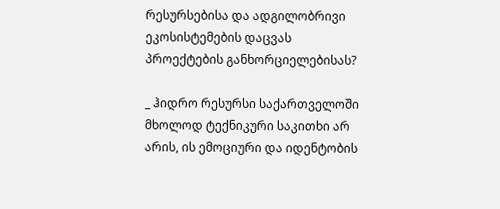რესურსებისა და ადგილობრივი ეკოსისტემების დაცვას პროექტების განხორციელებისას?

_ ჰიდრო რესურსი საქართველოში მხოლოდ ტექნიკური საკითხი არ არის, ის ემოციური და იდენტობის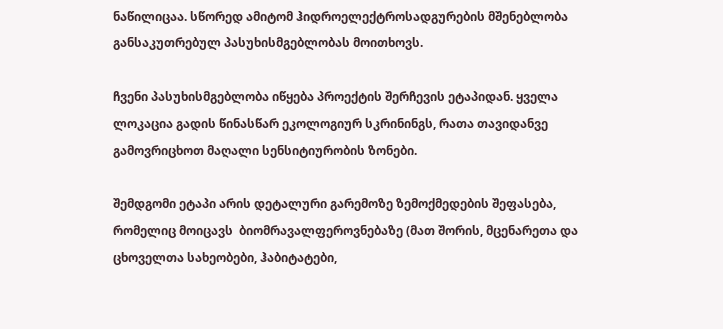ნაწილიცაა. სწორედ ამიტომ ჰიდროელექტროსადგურების მშენებლობა განსაკუთრებულ პასუხისმგებლობას მოითხოვს.

ჩვენი პასუხისმგებლობა იწყება პროექტის შერჩევის ეტაპიდან. ყველა ლოკაცია გადის წინასწარ ეკოლოგიურ სკრინინგს, რათა თავიდანვე გამოვრიცხოთ მაღალი სენსიტიურობის ზონები.

შემდგომი ეტაპი არის დეტალური გარემოზე ზემოქმედების შეფასება, რომელიც მოიცავს  ბიომრავალფეროვნებაზე (მათ შორის, მცენარეთა და ცხოველთა სახეობები, ჰაბიტატები,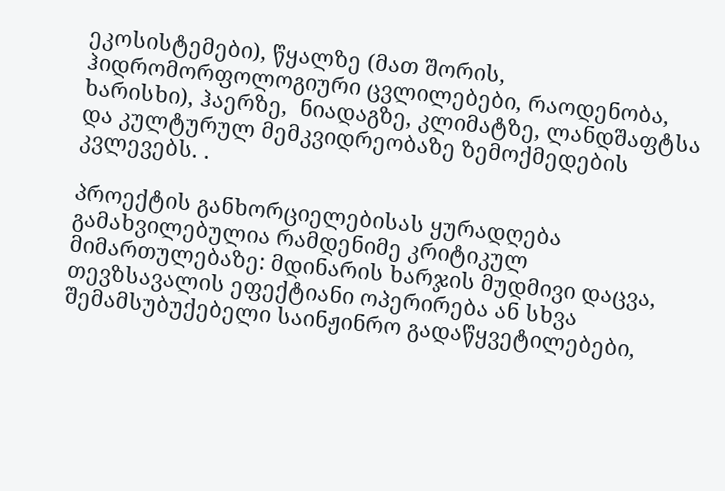ეკოსისტემები), წყალზე (მათ შორის, ჰიდრომორფოლოგიური ცვლილებები, რაოდენობა, ხარისხი), ჰაერზე,  ნიადაგზე, კლიმატზე, ლანდშაფტსა და კულტურულ მემკვიდრეობაზე ზემოქმედების კვლევებს. .

პროექტის განხორციელებისას ყურადღება გამახვილებულია რამდენიმე კრიტიკულ მიმართულებაზე: მდინარის ხარჯის მუდმივი დაცვა, თევზსავალის ეფექტიანი ოპერირება ან სხვა შემამსუბუქებელი საინჟინრო გადაწყვეტილებები,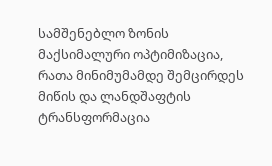სამშენებლო ზონის მაქსიმალური ოპტიმიზაცია, რათა მინიმუმამდე შემცირდეს მიწის და ლანდშაფტის ტრანსფორმაცია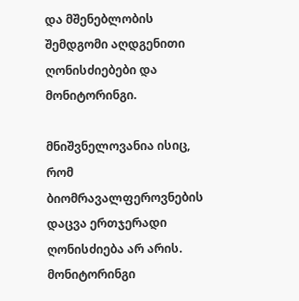და მშენებლობის შემდგომი აღდგენითი ღონისძიებები და მონიტორინგი.

მნიშვნელოვანია ისიც, რომ ბიომრავალფეროვნების დაცვა ერთჯერადი ღონისძიება არ არის. მონიტორინგი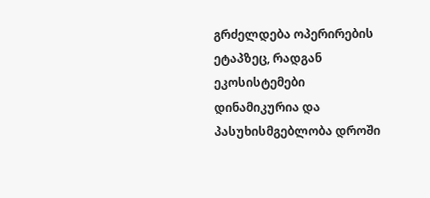გრძელდება ოპერირების ეტაპზეც, რადგან ეკოსისტემები დინამიკურია და პასუხისმგებლობა დროში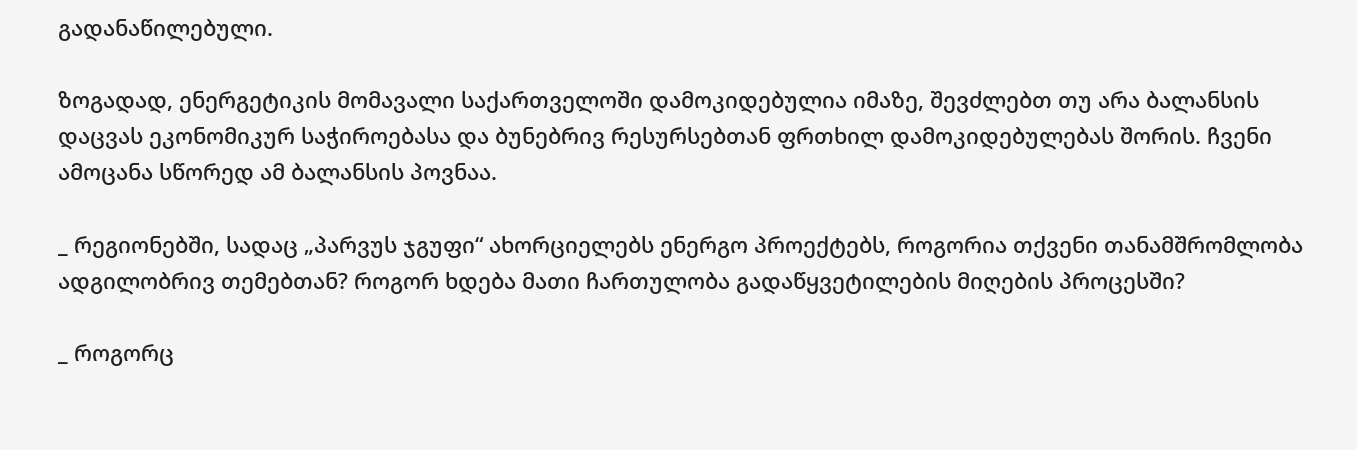გადანაწილებული.

ზოგადად, ენერგეტიკის მომავალი საქართველოში დამოკიდებულია იმაზე, შევძლებთ თუ არა ბალანსის დაცვას ეკონომიკურ საჭიროებასა და ბუნებრივ რესურსებთან ფრთხილ დამოკიდებულებას შორის. ჩვენი ამოცანა სწორედ ამ ბალანსის პოვნაა.

_ რეგიონებში, სადაც „პარვუს ჯგუფი“ ახორციელებს ენერგო პროექტებს, როგორია თქვენი თანამშრომლობა ადგილობრივ თემებთან? როგორ ხდება მათი ჩართულობა გადაწყვეტილების მიღების პროცესში?

_ როგორც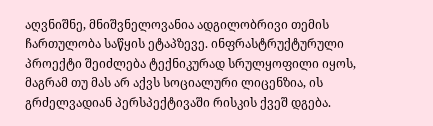აღვნიშნე, მნიშვნელოვანია ადგილობრივი თემის ჩართულობა საწყის ეტაპზევე. ინფრასტრუქტურული პროექტი შეიძლება ტექნიკურად სრულყოფილი იყოს, მაგრამ თუ მას არ აქვს სოციალური ლიცენზია, ის გრძელვადიან პერსპექტივაში რისკის ქვეშ დგება.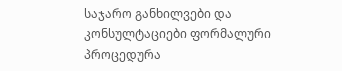საჯარო განხილვები და კონსულტაციები ფორმალური პროცედურა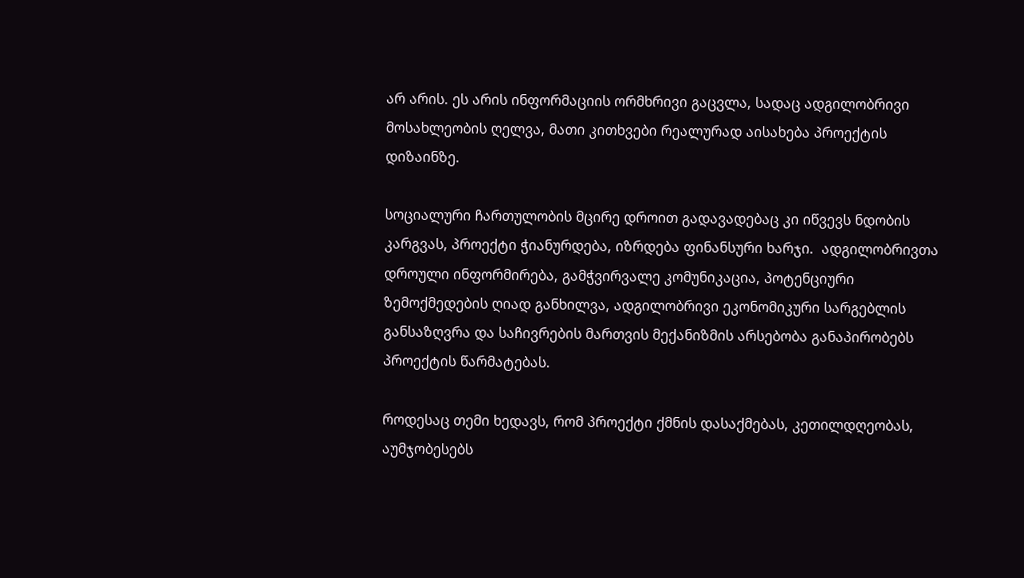არ არის. ეს არის ინფორმაციის ორმხრივი გაცვლა, სადაც ადგილობრივი მოსახლეობის ღელვა, მათი კითხვები რეალურად აისახება პროექტის დიზაინზე.

სოციალური ჩართულობის მცირე დროით გადავადებაც კი იწვევს ნდობის კარგვას, პროექტი ჭიანურდება, იზრდება ფინანსური ხარჯი.  ადგილობრივთა დროული ინფორმირება, გამჭვირვალე კომუნიკაცია, პოტენციური ზემოქმედების ღიად განხილვა, ადგილობრივი ეკონომიკური სარგებლის განსაზღვრა და საჩივრების მართვის მექანიზმის არსებობა განაპირობებს პროექტის წარმატებას.

როდესაც თემი ხედავს, რომ პროექტი ქმნის დასაქმებას, კეთილდღეობას, აუმჯობესებს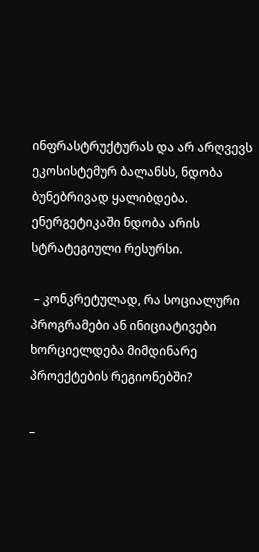ინფრასტრუქტურას და არ არღვევს ეკოსისტემურ ბალანსს, ნდობა ბუნებრივად ყალიბდება. ენერგეტიკაში ნდობა არის სტრატეგიული რესურსი.

 – კონკრეტულად, რა სოციალური პროგრამები ან ინიციატივები ხორციელდება მიმდინარე პროექტების რეგიონებში?

_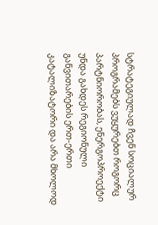სტრატეგიულად ჩვენ სოციალურ პროგრამებს ვუყურებთ როგორც პარტნიორობას, ენერგოპროექტი უნდა გახდეს რეგიონული განვითარების ერთ-ერთი კატალიზატორი და არა მხოლოდ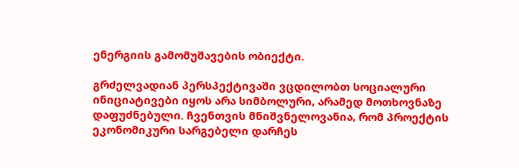ენერგიის გამომუშავების ობიექტი.

გრძელვადიან პერსპექტივაში ვცდილობთ სოციალური ინიციატივები იყოს არა სიმბოლური, არამედ მოთხოვნაზე დაფუძნებული. ჩვენთვის მნიშვნელოვანია, რომ პროექტის ეკონომიკური სარგებელი დარჩეს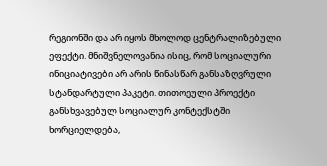რეგიონში და არ იყოს მხოლოდ ცენტრალიზებული ეფექტი. მნიშვნელოვანია ისიც, რომ სოციალური ინიციატივები არ არის წინასწარ განსაზღვრული სტანდარტული პაკეტი. თითოეული პროექტი განსხვავებულ სოციალურ კონტექსტში ხორციელდება,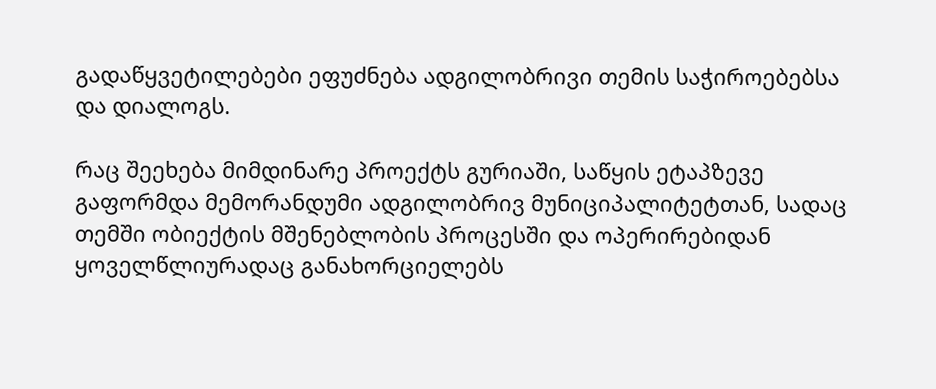გადაწყვეტილებები ეფუძნება ადგილობრივი თემის საჭიროებებსა და დიალოგს.

რაც შეეხება მიმდინარე პროექტს გურიაში, საწყის ეტაპზევე გაფორმდა მემორანდუმი ადგილობრივ მუნიციპალიტეტთან, სადაც თემში ობიექტის მშენებლობის პროცესში და ოპერირებიდან ყოველწლიურადაც განახორციელებს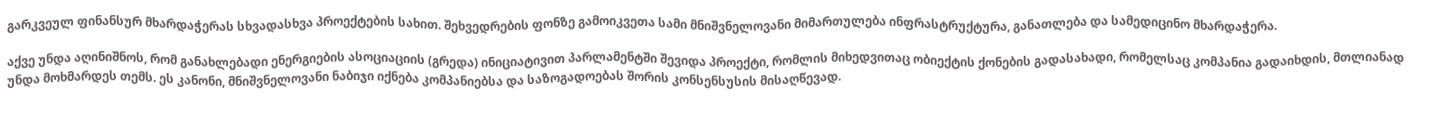გარკვეულ ფინანსურ მხარდაჭერას სხვადასხვა პროექტების სახით. შეხვედრების ფონზე გამოიკვეთა სამი მნიშვნელოვანი მიმართულება ინფრასტრუქტურა, განათლება და სამედიცინო მხარდაჭერა.

აქვე უნდა აღინიშნოს, რომ განახლებადი ენერგიების ასოციაციის (გრედა) ინიციატივით პარლამენტში შევიდა პროექტი, რომლის მიხედვითაც ობიექტის ქონების გადასახადი, რომელსაც კომპანია გადაიხდის, მთლიანად უნდა მოხმარდეს თემს. ეს კანონი, მნიშვნელოვანი ნაბიჯი იქნება კომპანიებსა და საზოგადოებას შორის კონსენსუსის მისაღწევად.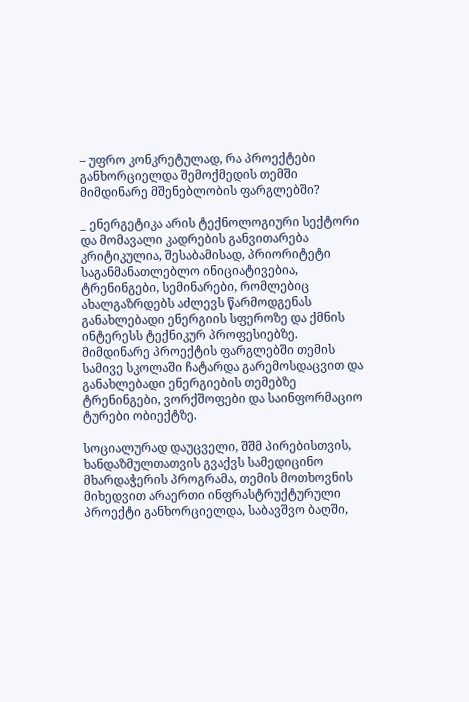– უფრო კონკრეტულად, რა პროექტები განხორციელდა შემოქმედის თემში მიმდინარე მშენებლობის ფარგლებში?

_ ენერგეტიკა არის ტექნოლოგიური სექტორი და მომავალი კადრების განვითარება კრიტიკულია, შესაბამისად, პრიორიტეტი საგანმანათლებლო ინიციატივებია, ტრენინგები, სემინარები, რომლებიც ახალგაზრდებს აძლევს წარმოდგენას განახლებადი ენერგიის სფეროზე და ქმნის ინტერესს ტექნიკურ პროფესიებზე. მიმდინარე პროექტის ფარგლებში თემის სამივე სკოლაში ჩატარდა გარემოსდაცვით და განახლებადი ენერგიების თემებზე ტრენინგები, ვორქშოფები და საინფორმაციო ტურები ობიექტზე.

სოციალურად დაუცველი, შშმ პირებისთვის, ხანდაზმულთათვის გვაქვს სამედიცინო მხარდაჭერის პროგრამა, თემის მოთხოვნის მიხედვით არაერთი ინფრასტრუქტურული პროექტი განხორციელდა, საბავშვო ბაღში,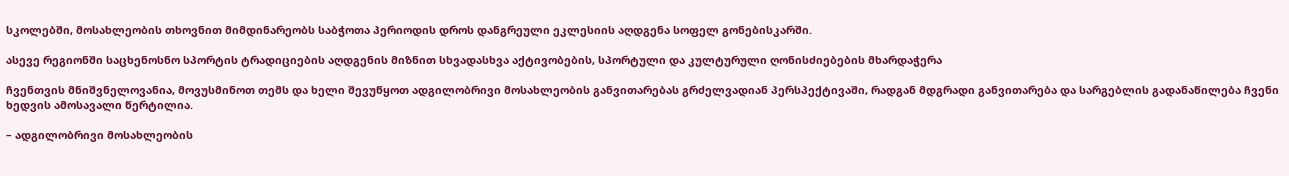სკოლებში, მოსახლეობის თხოვნით მიმდინარეობს საბჭოთა პერიოდის დროს დანგრეული ეკლესიის აღდგენა სოფელ გონებისკარში.

ასევე რეგიონში საცხენოსნო სპორტის ტრადიციების აღდგენის მიზნით სხვადასხვა აქტივობების, სპორტული და კულტურული ღონისძიებების მხარდაჭერა

ჩვენთვის მნიშვნელოვანია, მოვუსმინოთ თემს და ხელი შევუწყოთ ადგილობრივი მოსახლეობის განვითარებას გრძელვადიან პერსპექტივაში, რადგან მდგრადი განვითარება და სარგებლის გადანაწილება ჩვენი ხედვის ამოსავალი წერტილია.

– ადგილობრივი მოსახლეობის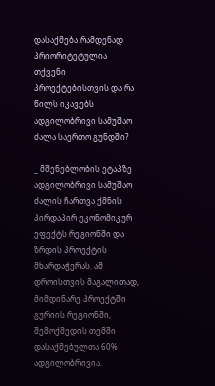დასაქმება რამდენად პრიორიტეტულია თქვენი პროექტებისთვის და რა წილს იკავებს ადგილობრივი სამუშაო ძალა საერთო გუნდში?

_ მშენებლობის ეტაპზე ადგილობრივი სამუშაო ძალის ჩართვა ქმნის პირდაპირ ეკონომიკურ ეფექტს რეგიონში და ზრდის პროექტის მხარდაჭერას. ამ დროისთვის მაგალითად, მიმდინარე პროექტში გურიის რეგიონში, შემოქმედის თემში დასაქმებულთა 60% ადგილობრივია.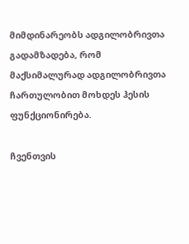მიმდინარეობს ადგილობრივთა გადამზადება, რომ მაქსიმალურად ადგილობრივთა ჩართულობით მოხდეს ჰესის ფუნქციონირება.

ჩვენთვის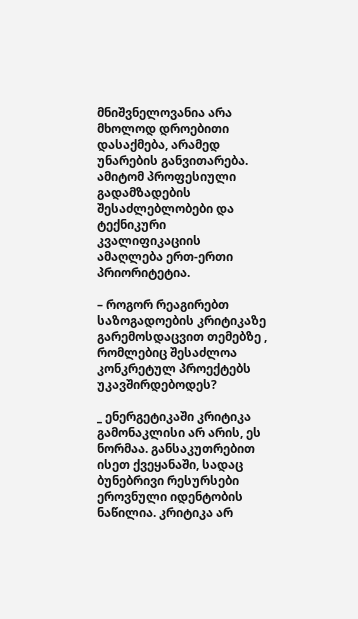მნიშვნელოვანია არა მხოლოდ დროებითი დასაქმება, არამედ უნარების განვითარება. ამიტომ პროფესიული გადამზადების შესაძლებლობები და ტექნიკური კვალიფიკაციის ამაღლება ერთ-ერთი პრიორიტეტია.

– როგორ რეაგირებთ საზოგადოების კრიტიკაზე გარემოსდაცვით თემებზე ,
რომლებიც შესაძლოა კონკრეტულ პროექტებს უკავშირდებოდეს?

_ ენერგეტიკაში კრიტიკა გამონაკლისი არ არის, ეს ნორმაა. განსაკუთრებით ისეთ ქვეყანაში, სადაც ბუნებრივი რესურსები ეროვნული იდენტობის ნაწილია. კრიტიკა არ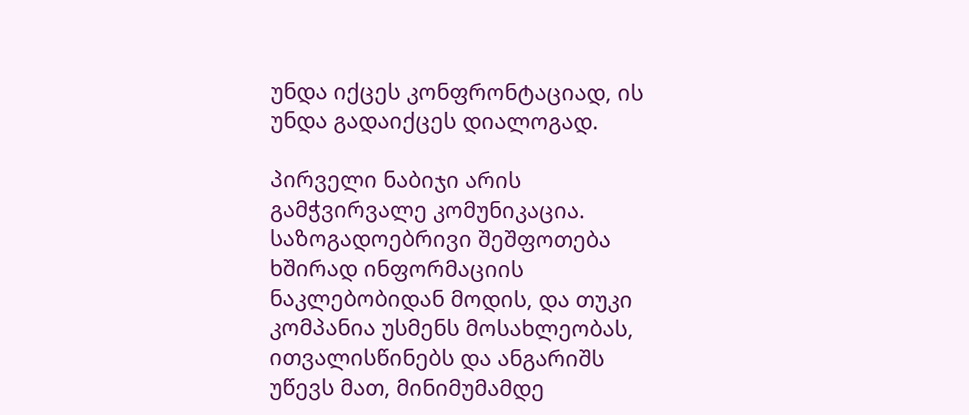უნდა იქცეს კონფრონტაციად, ის უნდა გადაიქცეს დიალოგად.

პირველი ნაბიჯი არის გამჭვირვალე კომუნიკაცია. საზოგადოებრივი შეშფოთება ხშირად ინფორმაციის ნაკლებობიდან მოდის, და თუკი კომპანია უსმენს მოსახლეობას, ითვალისწინებს და ანგარიშს უწევს მათ, მინიმუმამდე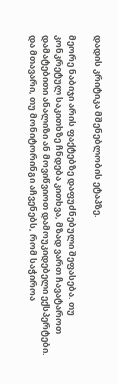დადის კრიტიკა მშენებლობის ეტაპზე.

მეორე ნაბიჯი არის ფაქტებზე დაფუძნებული შეფასება. თუ კონკრეტულ საკითხზე ჩნდება კითხვა, მზად ვართ ჩავატაროთ დამატებითი ანალიზი ან მოვიწვიოთ დამოუკიდებელი ექსპერტები. და მთავარი, თუ მონიტორინგი აჩვენებს, რომ საჭიროა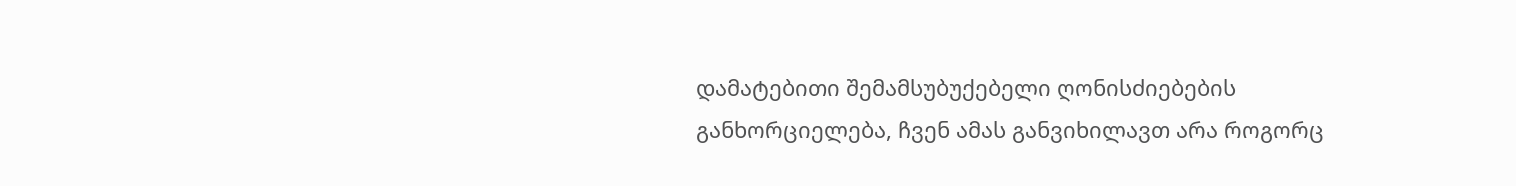დამატებითი შემამსუბუქებელი ღონისძიებების განხორციელება, ჩვენ ამას განვიხილავთ არა როგორც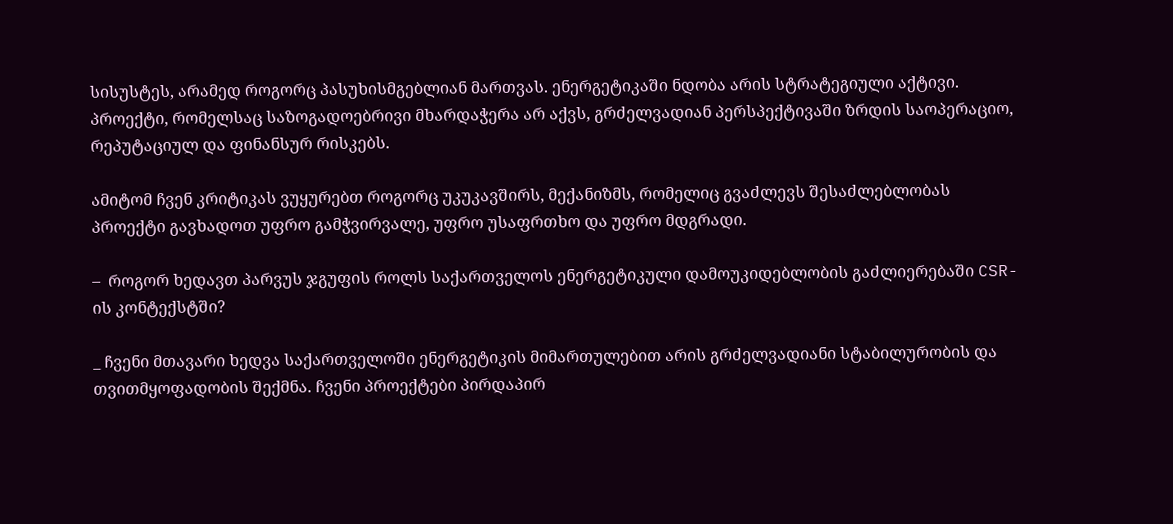სისუსტეს, არამედ როგორც პასუხისმგებლიან მართვას. ენერგეტიკაში ნდობა არის სტრატეგიული აქტივი. პროექტი, რომელსაც საზოგადოებრივი მხარდაჭერა არ აქვს, გრძელვადიან პერსპექტივაში ზრდის საოპერაციო, რეპუტაციულ და ფინანსურ რისკებს.

ამიტომ ჩვენ კრიტიკას ვუყურებთ როგორც უკუკავშირს, მექანიზმს, რომელიც გვაძლევს შესაძლებლობას პროექტი გავხადოთ უფრო გამჭვირვალე, უფრო უსაფრთხო და უფრო მდგრადი.

–  როგორ ხედავთ პარვუს ჯგუფის როლს საქართველოს ენერგეტიკული დამოუკიდებლობის გაძლიერებაში CSR-ის კონტექსტში?

_ ჩვენი მთავარი ხედვა საქართველოში ენერგეტიკის მიმართულებით არის გრძელვადიანი სტაბილურობის და თვითმყოფადობის შექმნა. ჩვენი პროექტები პირდაპირ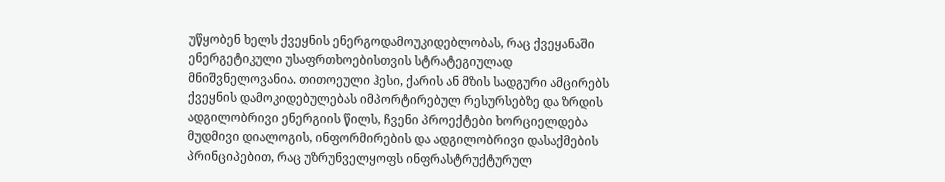უწყობენ ხელს ქვეყნის ენერგოდამოუკიდებლობას, რაც ქვეყანაში ენერგეტიკული უსაფრთხოებისთვის სტრატეგიულად მნიშვნელოვანია. თითოეული ჰესი, ქარის ან მზის სადგური ამცირებს ქვეყნის დამოკიდებულებას იმპორტირებულ რესურსებზე და ზრდის ადგილობრივი ენერგიის წილს, ჩვენი პროექტები ხორციელდება მუდმივი დიალოგის, ინფორმირების და ადგილობრივი დასაქმების პრინციპებით, რაც უზრუნველყოფს ინფრასტრუქტურულ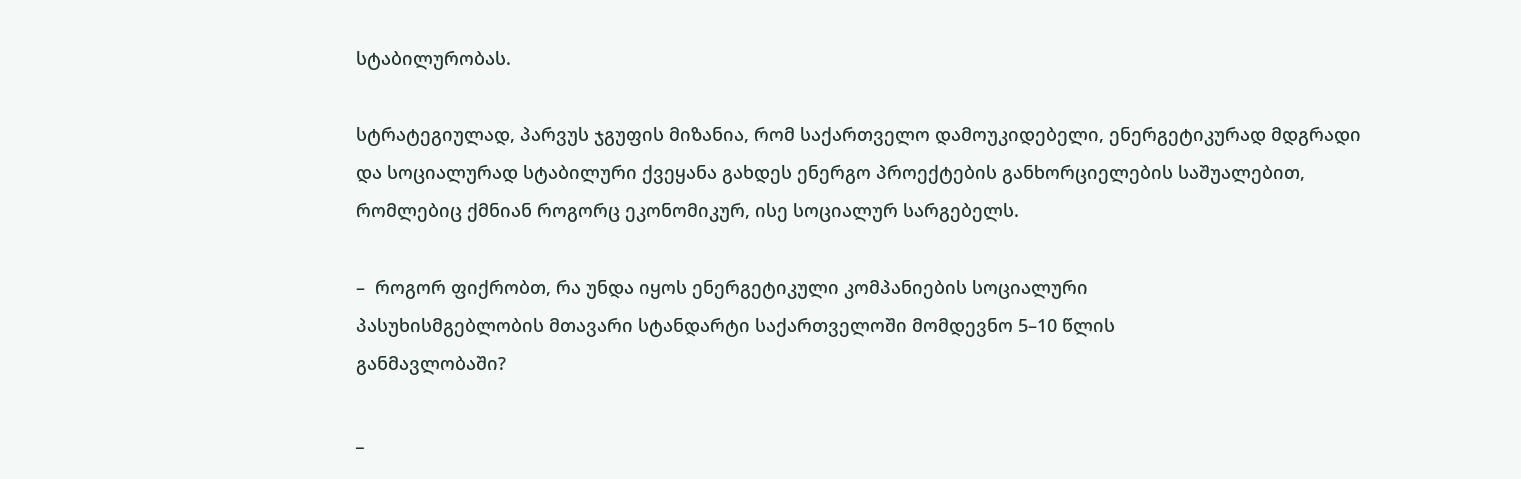სტაბილურობას.

სტრატეგიულად, პარვუს ჯგუფის მიზანია, რომ საქართველო დამოუკიდებელი, ენერგეტიკურად მდგრადი და სოციალურად სტაბილური ქვეყანა გახდეს ენერგო პროექტების განხორციელების საშუალებით, რომლებიც ქმნიან როგორც ეკონომიკურ, ისე სოციალურ სარგებელს.

–  როგორ ფიქრობთ, რა უნდა იყოს ენერგეტიკული კომპანიების სოციალური
პასუხისმგებლობის მთავარი სტანდარტი საქართველოში მომდევნო 5–10 წლის
განმავლობაში?

_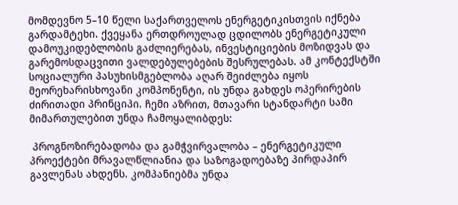მომდევნო 5–10 წელი საქართველოს ენერგეტიკისთვის იქნება გარდამტეხი. ქვეყანა ერთდროულად ცდილობს ენერგეტიკული დამოუკიდებლობის გაძლიერებას, ინვესტიციების მოზიდვას და გარემოსდაცვითი ვალდებულებების შესრულებას. ამ კონტექსტში სოციალური პასუხისმგებლობა აღარ შეიძლება იყოს მეორეხარისხოვანი კომპონენტი, ის უნდა გახდეს ოპერირების ძირითადი პრინციპი. ჩემი აზრით, მთავარი სტანდარტი სამი მიმართულებით უნდა ჩამოყალიბდეს:

 პროგნოზირებადობა და გამჭვირვალობა – ენერგეტიკული პროექტები მრავალწლიანია და საზოგადოებაზე პირდაპირ გავლენას ახდენს. კომპანიებმა უნდა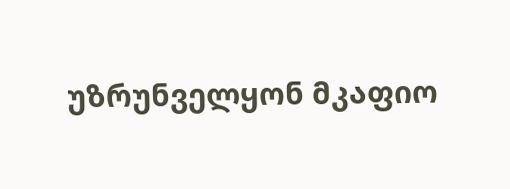უზრუნველყონ მკაფიო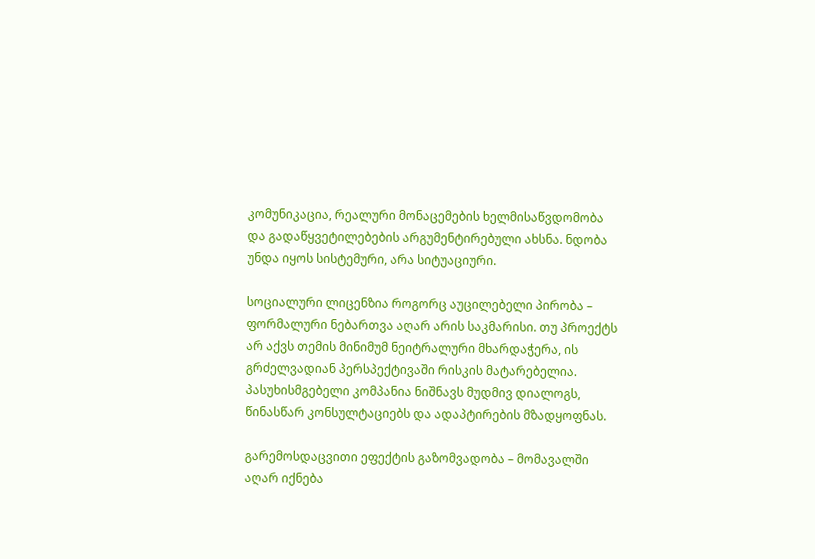კომუნიკაცია, რეალური მონაცემების ხელმისაწვდომობა და გადაწყვეტილებების არგუმენტირებული ახსნა. ნდობა უნდა იყოს სისტემური, არა სიტუაციური.

სოციალური ლიცენზია როგორც აუცილებელი პირობა – ფორმალური ნებართვა აღარ არის საკმარისი. თუ პროექტს არ აქვს თემის მინიმუმ ნეიტრალური მხარდაჭერა, ის გრძელვადიან პერსპექტივაში რისკის მატარებელია. პასუხისმგებელი კომპანია ნიშნავს მუდმივ დიალოგს, წინასწარ კონსულტაციებს და ადაპტირების მზადყოფნას.

გარემოსდაცვითი ეფექტის გაზომვადობა – მომავალში აღარ იქნება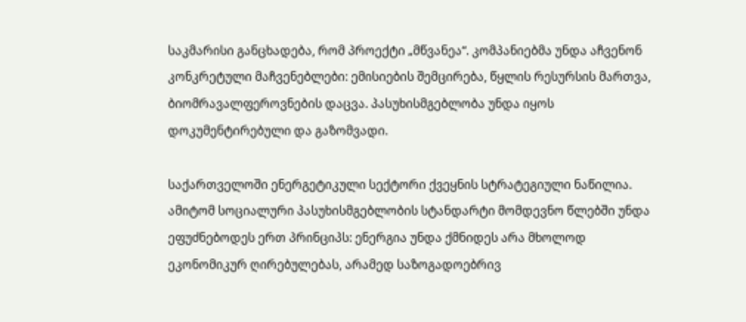საკმარისი განცხადება, რომ პროექტი „მწვანეა“. კომპანიებმა უნდა აჩვენონ კონკრეტული მაჩვენებლები: ემისიების შემცირება, წყლის რესურსის მართვა, ბიომრავალფეროვნების დაცვა. პასუხისმგებლობა უნდა იყოს დოკუმენტირებული და გაზომვადი.

საქართველოში ენერგეტიკული სექტორი ქვეყნის სტრატეგიული ნაწილია. ამიტომ სოციალური პასუხისმგებლობის სტანდარტი მომდევნო წლებში უნდა ეფუძნებოდეს ერთ პრინციპს: ენერგია უნდა ქმნიდეს არა მხოლოდ ეკონომიკურ ღირებულებას, არამედ საზოგადოებრივ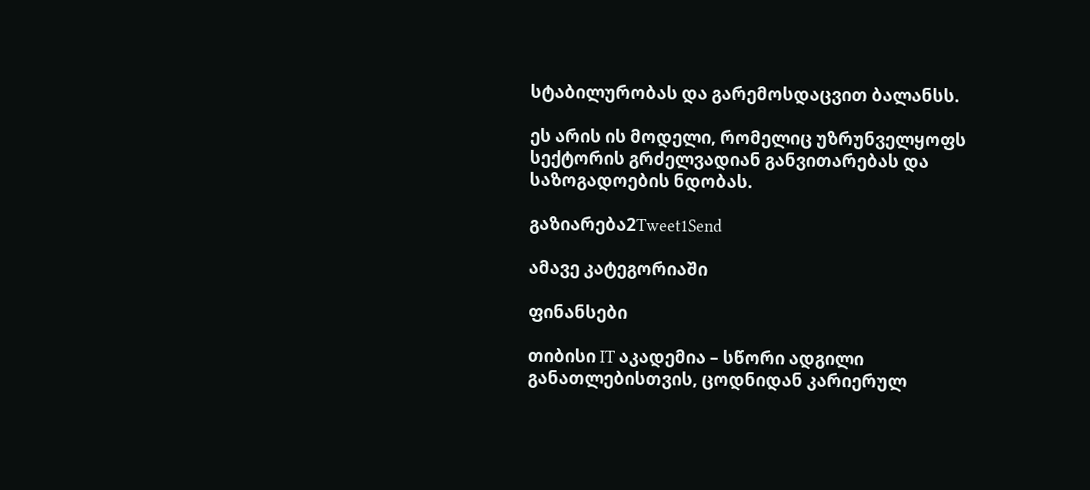სტაბილურობას და გარემოსდაცვით ბალანსს.

ეს არის ის მოდელი, რომელიც უზრუნველყოფს სექტორის გრძელვადიან განვითარებას და საზოგადოების ნდობას.

გაზიარება2Tweet1Send

ამავე კატეგორიაში

ფინანსები

თიბისი IT აკადემია – სწორი ადგილი განათლებისთვის, ცოდნიდან კარიერულ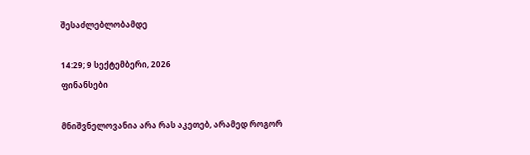შესაძლებლობამდე

14:29; 9 სექტემბერი, 2026
ფინანსები

მნიშვნელოვანია არა რას აკეთებ, არამედ როგორ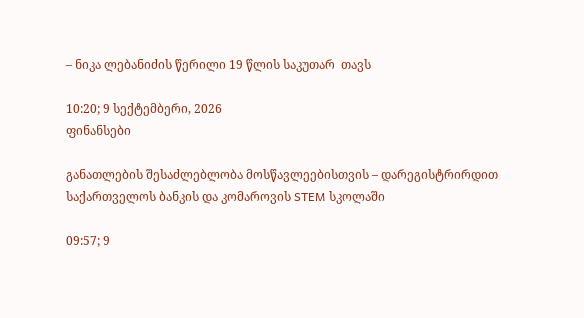– ნიკა ლებანიძის წერილი 19 წლის საკუთარ  თავს

10:20; 9 სექტემბერი, 2026
ფინანსები

განათლების შესაძლებლობა მოსწავლეებისთვის – დარეგისტრირდით საქართველოს ბანკის და კომაროვის STEM სკოლაში

09:57; 9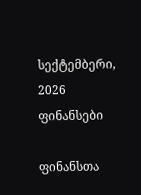სექტემბერი, 2026
ფინანსები

ფინანსთა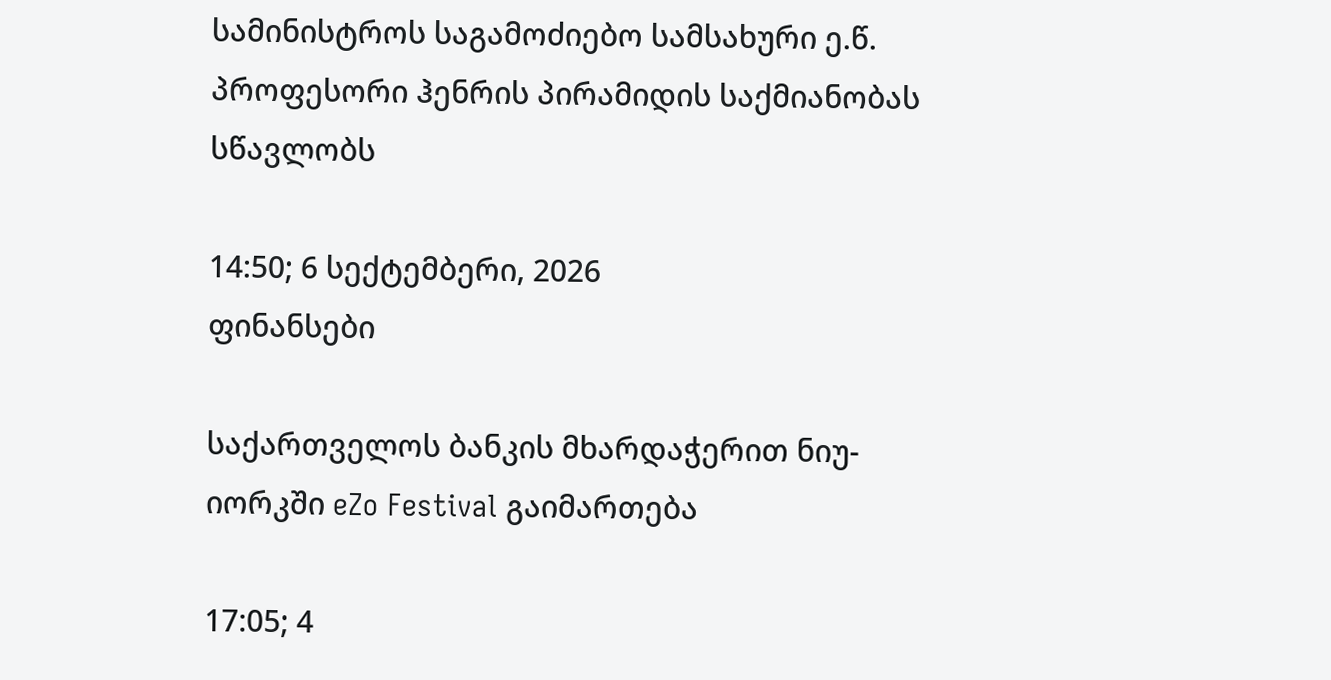სამინისტროს საგამოძიებო სამსახური ე.წ. პროფესორი ჰენრის პირამიდის საქმიანობას სწავლობს

14:50; 6 სექტემბერი, 2026
ფინანსები

საქართველოს ბანკის მხარდაჭერით ნიუ-იორკში eZo Festival გაიმართება

17:05; 4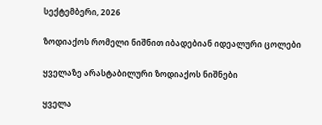სექტემბერი, 2026

ზოდიაქოს რომელი ნიშნით იბადებიან იდეალური ცოლები

ყველაზე არასტაბილური ზოდიაქოს ნიშნები

ყველა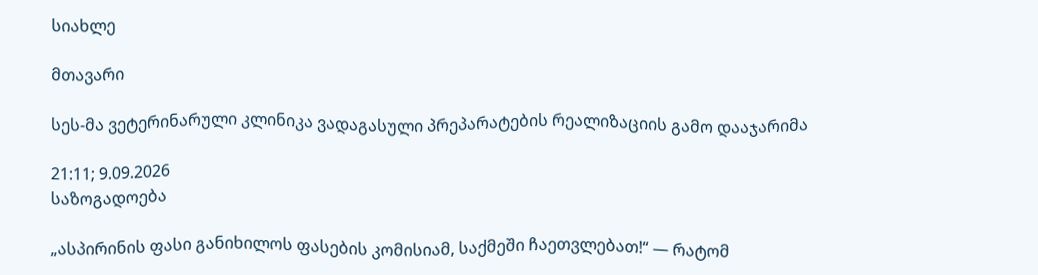სიახლე

მთავარი

სეს-მა ვეტერინარული კლინიკა ვადაგასული პრეპარატების რეალიზაციის გამო დააჯარიმა

21:11; 9.09.2026
საზოგადოება

„ასპირინის ფასი განიხილოს ფასების კომისიამ, საქმეში ჩაეთვლებათ!“ — რატომ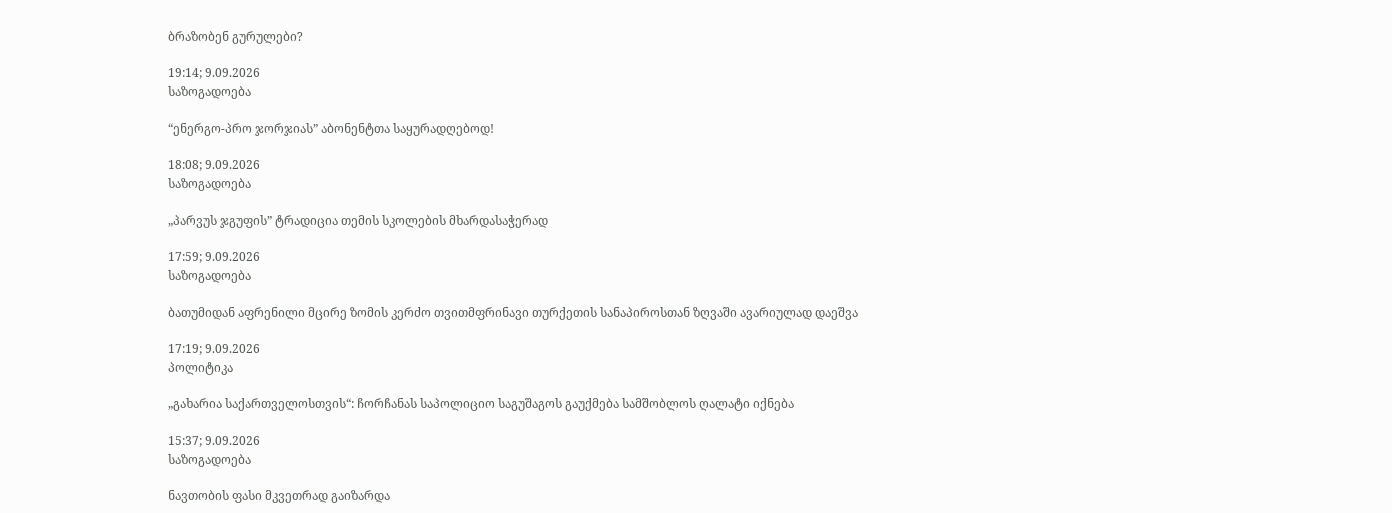ბრაზობენ გურულები?

19:14; 9.09.2026
საზოგადოება

“ენერგო-პრო ჯორჯიას” აბონენტთა საყურადღებოდ!

18:08; 9.09.2026
საზოგადოება

„პარვუს ჯგუფის” ტრადიცია თემის სკოლების მხარდასაჭერად

17:59; 9.09.2026
საზოგადოება

ბათუმიდან აფრენილი მცირე ზომის კერძო თვითმფრინავი თურქეთის სანაპიროსთან ზღვაში ავარიულად დაეშვა

17:19; 9.09.2026
პოლიტიკა

„გახარია საქართველოსთვის“: ჩორჩანას საპოლიციო საგუშაგოს გაუქმება სამშობლოს ღალატი იქნება

15:37; 9.09.2026
საზოგადოება

ნავთობის ფასი მკვეთრად გაიზარდა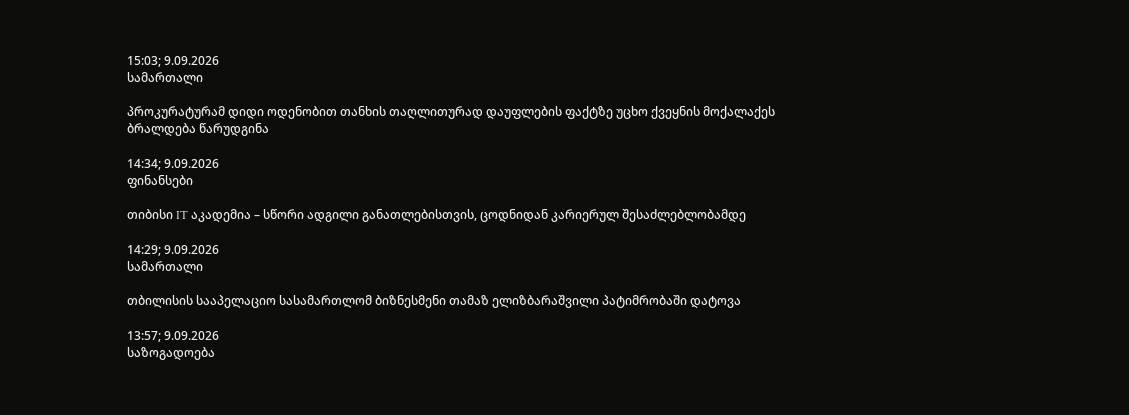15:03; 9.09.2026
სამართალი

პროკურატურამ დიდი ოდენობით თანხის თაღლითურად დაუფლების ფაქტზე უცხო ქვეყნის მოქალაქეს ბრალდება წარუდგინა

14:34; 9.09.2026
ფინანსები

თიბისი IT აკადემია – სწორი ადგილი განათლებისთვის, ცოდნიდან კარიერულ შესაძლებლობამდე

14:29; 9.09.2026
სამართალი

თბილისის სააპელაციო სასამართლომ ბიზნესმენი თამაზ ელიზბარაშვილი პატიმრობაში დატოვა

13:57; 9.09.2026
საზოგადოება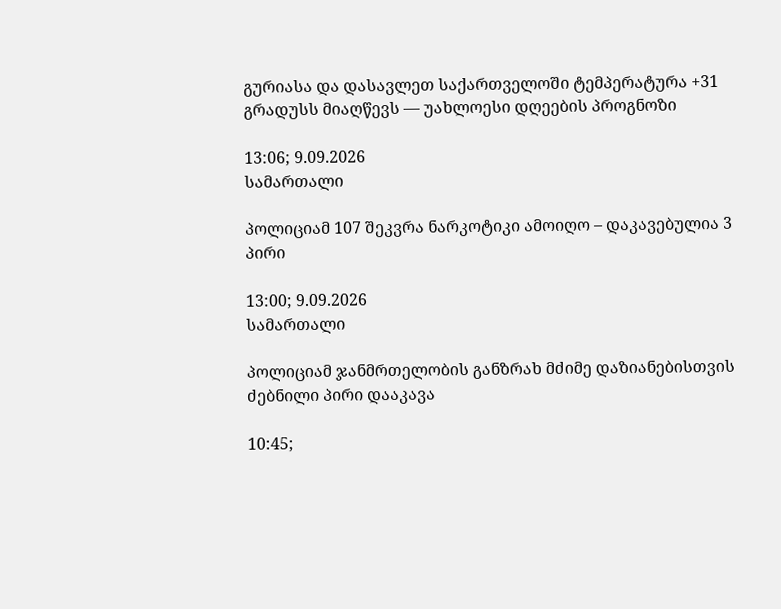გურიასა და დასავლეთ საქართველოში ტემპერატურა +31 გრადუსს მიაღწევს — უახლოესი დღეების პროგნოზი

13:06; 9.09.2026
სამართალი

პოლიციამ 107 შეკვრა ნარკოტიკი ამოიღო – დაკავებულია 3 პირი

13:00; 9.09.2026
სამართალი

პოლიციამ ჯანმრთელობის განზრახ მძიმე დაზიანებისთვის ძებნილი პირი დააკავა

10:45;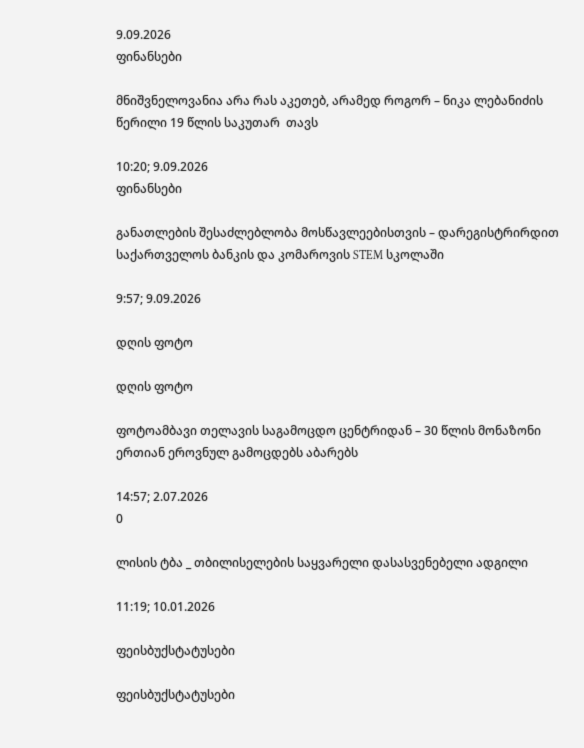9.09.2026
ფინანსები

მნიშვნელოვანია არა რას აკეთებ, არამედ როგორ – ნიკა ლებანიძის წერილი 19 წლის საკუთარ  თავს

10:20; 9.09.2026
ფინანსები

განათლების შესაძლებლობა მოსწავლეებისთვის – დარეგისტრირდით საქართველოს ბანკის და კომაროვის STEM სკოლაში

9:57; 9.09.2026

დღის ფოტო

დღის ფოტო

ფოტოამბავი თელავის საგამოცდო ცენტრიდან – 30 წლის მონაზონი ერთიან ეროვნულ გამოცდებს აბარებს

14:57; 2.07.2026
0

ლისის ტბა _ თბილისელების საყვარელი დასასვენებელი ადგილი

11:19; 10.01.2026

ფეისბუქსტატუსები

ფეისბუქსტატუსები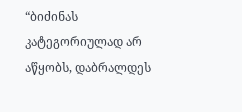“ბიძინას კატეგორიულად არ აწყობს, დაბრალდეს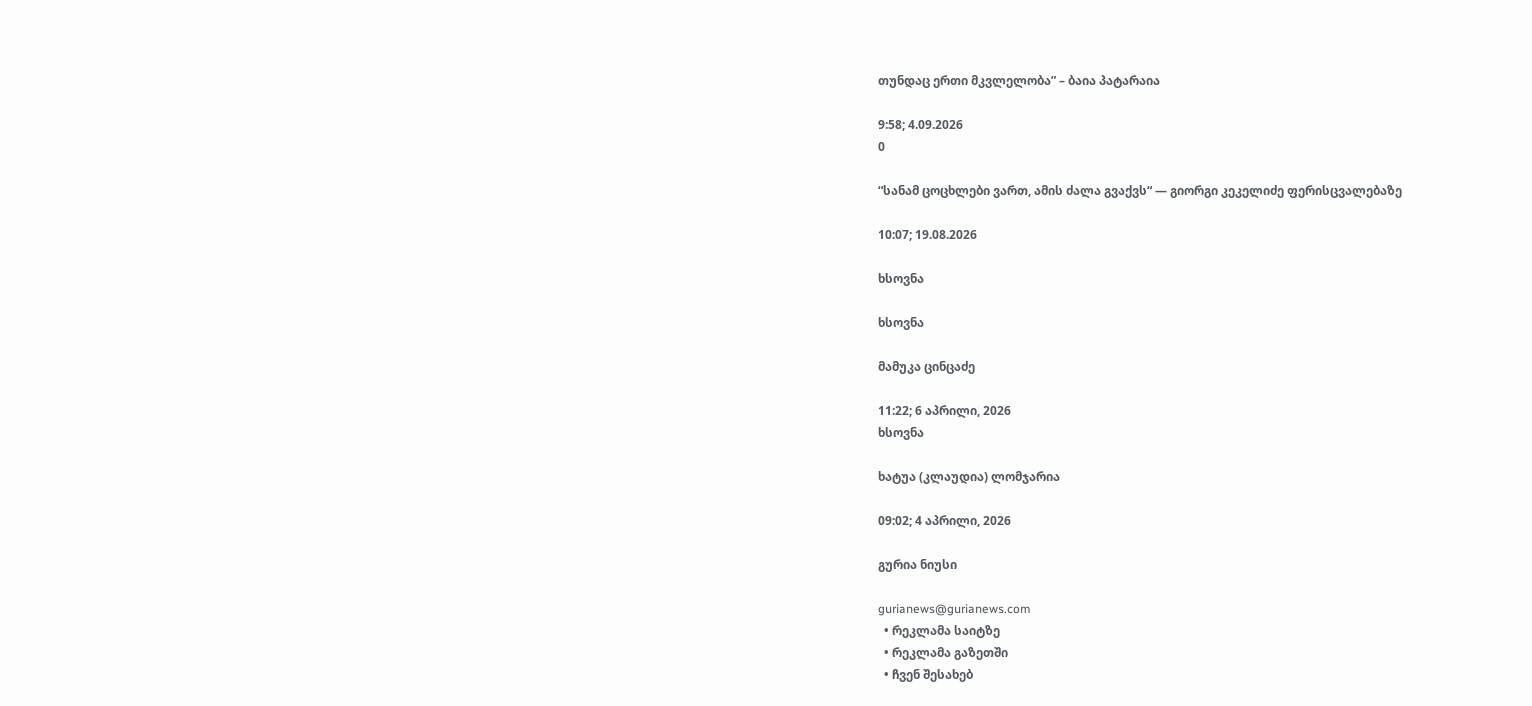თუნდაც ერთი მკვლელობა” – ბაია პატარაია

9:58; 4.09.2026
0

“სანამ ცოცხლები ვართ, ამის ძალა გვაქვს“ — გიორგი კეკელიძე ფერისცვალებაზე

10:07; 19.08.2026

ხსოვნა

ხსოვნა

მამუკა ცინცაძე

11:22; 6 აპრილი, 2026
ხსოვნა

ხატუა (კლაუდია) ლომჯარია

09:02; 4 აპრილი, 2026

გურია ნიუსი

gurianews@gurianews.com
  • რეკლამა საიტზე
  • რეკლამა გაზეთში
  • ჩვენ შესახებ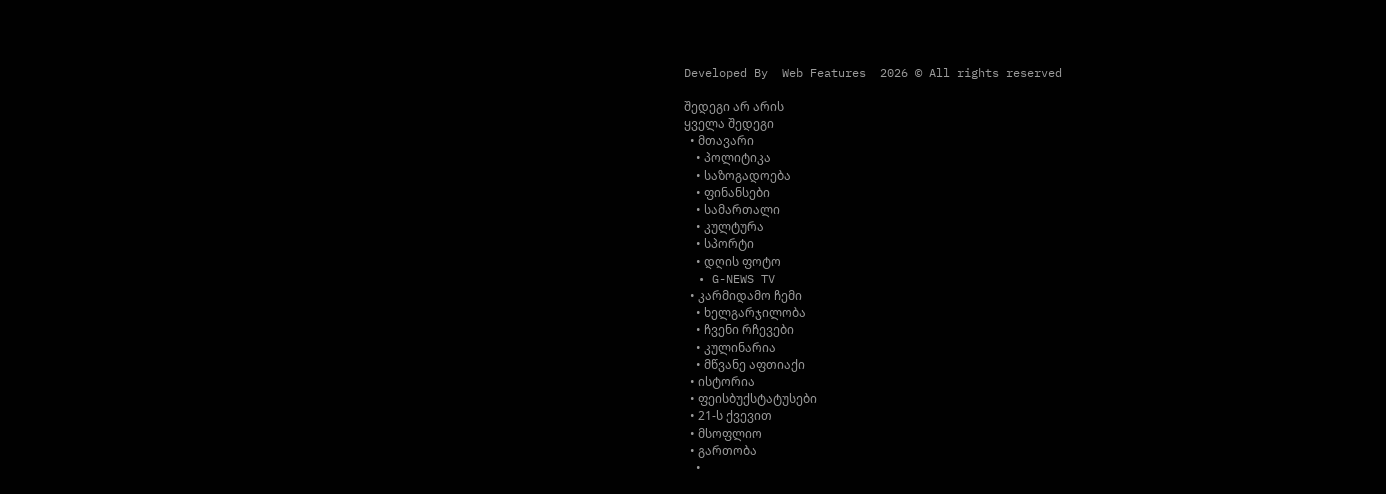Developed By  Web Features  2026 © All rights reserved

შედეგი არ არის
ყველა შედეგი
  • მთავარი
    • პოლიტიკა
    • საზოგადოება
    • ფინანსები
    • სამართალი
    • კულტურა
    • სპორტი
    • დღის ფოტო
  • G-NEWS TV
  • კარმიდამო ჩემი
    • ხელგარჯილობა
    • ჩვენი რჩევები
    • კულინარია
    • მწვანე აფთიაქი
  • ისტორია
  • ფეისბუქსტატუსები
  • 21-ს ქვევით
  • მსოფლიო
  • გართობა
    •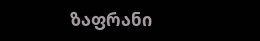ზაფრანი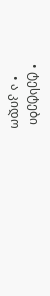• ტესტები
    • ა კიდო